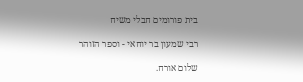בית פורומים חבלי משיח

רבי שמעון בר יוחאי - וספר הזוהר

שלום אורח.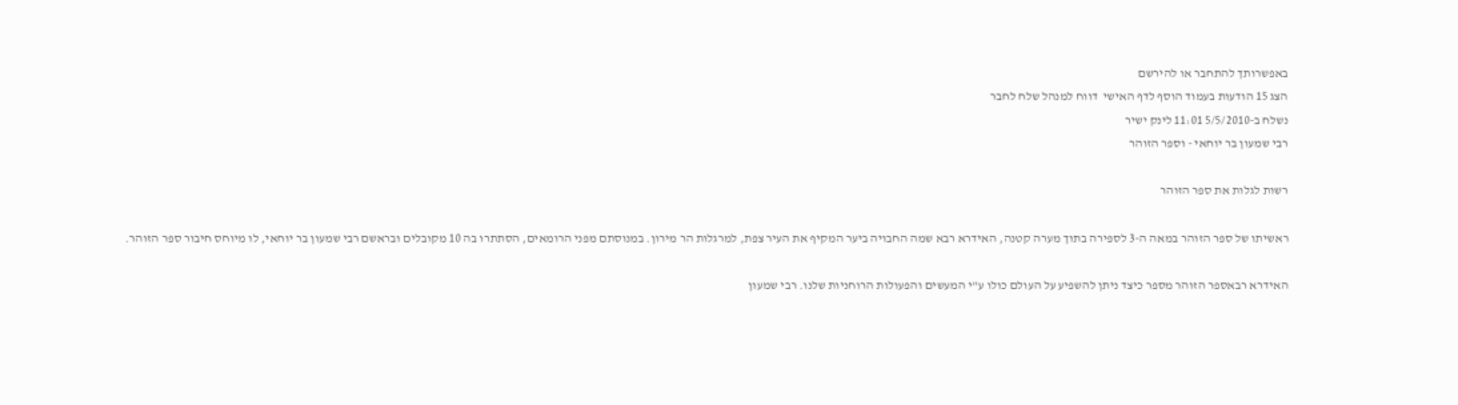באפשרותך להתחבר או להירשם
הצג 15 הודעות בעמוד הוסף לדף האישי  דווח למנהל שלח לחבר
נשלח ב-5/5/2010 11:01 לינק ישיר
רבי שמעון בר יוחאי - וספר הזוהר

רשות לגלות את ספר הזוהר

ראשיתו של ספר הזוהר במאה ה-3 לספירה בתוך מערה קטנה, האידרא רבא שמה החבויה ביער המקיף את העיר צפת, למרגלות הר מירון. במנוסתם מפני הרומאים, הסתתרו בה 10 מקובלים ובראשם רבי שמעון בר יוחאי, לו מיוחס חיבור ספר הזוהר.

האידרא רבאספר הזוהר מספר כיצד ניתן להשפיע על העולם כולו ע"י המעשים והפעולות הרוחניות שלנו. רבי שמעון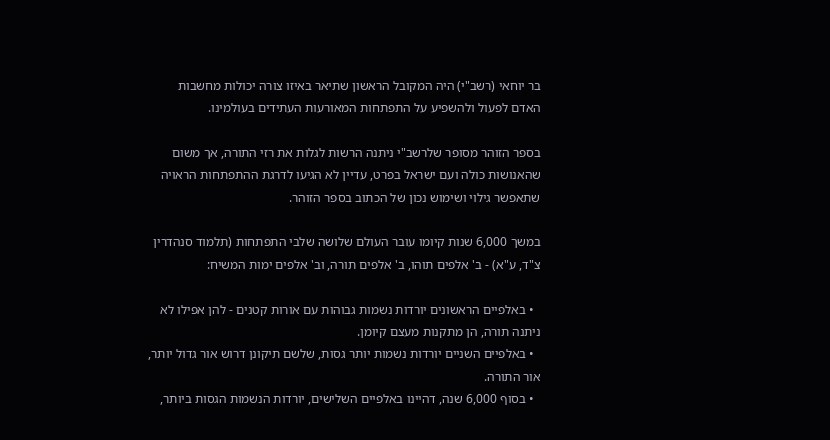בר יוחאי (רשב"י) היה המקובל הראשון שתיאר באיזו צורה יכולות מחשבות האדם לפעול ולהשפיע על התפתחות המאורעות העתידים בעולמינו.

בספר הזוהר מסופר שלרשב"י ניתנה הרשות לגלות את רזי התורה, אך משום שהאנושות כולה ועם ישראל בפרט, עדיין לא הגיעו לדרגת ההתפתחות הראויה שתאפשר גילוי ושימוש נכון של הכתוב בספר הזוהר.

במשך 6,000 שנות קיומו עובר העולם שלושה שלבי התפתחות (תלמוד סנהדרין צ"ד, ע"א) - ב' אלפים תוהו, ב' אלפים תורה, וב' אלפים ימות המשיח:

  • באלפיים הראשונים יורדות נשמות גבוהות עם אורות קטנים - להן אפילו לא ניתנה תורה, הן מתקנות מעצם קיומן.
  • באלפיים השניים יורדות נשמות יותר גסות, שלשם תיקונן דרוש אור גדול יותר, אור התורה.
  • בסוף 6,000 שנה, דהיינו באלפיים השלישים, יורדות הנשמות הגסות ביותר,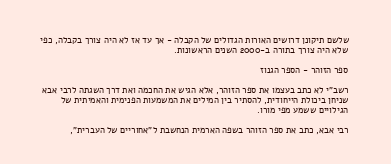שלשם תיקונן דרושים האורות הגדולים של הקבלה - אך עד אז לא היה צורך בקבלה, כפי שלא היה צורך בתורה ב-2000 השנים הראשונות.

ספר הזוהר - הספר הגנוז

רשב"י לא כתב בעצמו את ספר הזוהר, אלא הגיש את החכמה ואת דרך השגתה לרבי אבא שניחן ביכולת הייחודית, להסתיר בין המילים את המשמעות הפנימית והאמיתית של הגילויים ששמע מפי מורו.

רבי אבא, כתב את ספר הזוהר בשפה הארמית הנחשבת ל"אחוריים של העברית",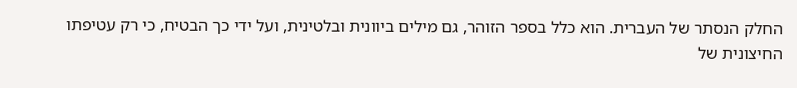החלק הנסתר של העברית. הוא כלל בספר הזוהר, גם מילים ביוונית ובלטינית, ועל ידי כך הבטיח, כי רק עטיפתו החיצונית של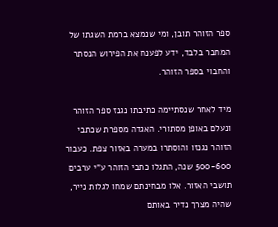ספר הזוהר תובן, ומי שנמצא ברמת השגתו של המחבר בלבד, ידע לפענח את הפירוש הנסתר והחבוי בספר הזוהר.

מיד לאחר שנסתיימה כתיבתו נגנז ספר הזוהר ונעלם באופן מסתורי. האגדה מספרת שכתבי הזוהר נגנזו והוסתרו במערה באזור צפת. כעבור 500-600 שנה, התגלו כתבי הזוהר ע"י ערבים תושבי האזור. אלו מבחינתם שמחו לגלות נייר, שהיה מצרך נדיר באותם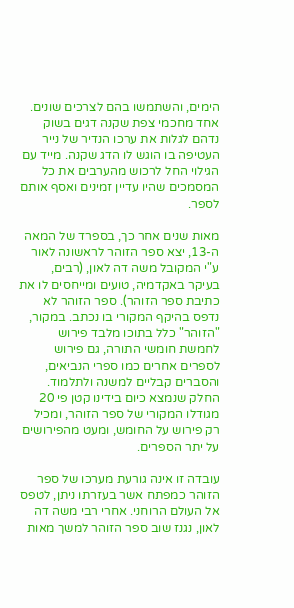הימים, והשתמשו בהם לצרכים שונים. אחד מחכמי צפת שקנה דגים בשוק נדהם לגלות את ערכו הנדיר של נייר העטיפה בו הוגש לו הדג שקנה. מייד עם הגילוי החל לרכוש מהערבים את כל המסמכים שהיו עדיין זמינים ואסף אותם לספר.

מאות שנים אחר כך, בספרד של המאה ה-13, יצא ספר הזוהר לראשונה לאור ע"י המקובל משה דה לאון, (רבים, בעיקר באקדמיה, טועים ומייחסים לו את כתיבת ספר הזוהר). ספר הזוהר לא נדפס בהיקף המקורי בו נכתב. במקור, "הזוהר" כלל בתוכו מלבד פירוש לחמשת חומשי התורה, גם פירוש לספרים אחרים כמו ספרי הנביאים, והסברים קבליים למשנה ולתלמוד. החלק שנמצא כיום בידינו קטן פי 20 מגודלו המקורי של ספר הזוהר, ומכיל רק פירוש על החומש, ומעט מהפירושים על יתר הספרים.

עובדה זו אינה גורעת מערכו של ספר הזוהר כמפתח אשר בעזרתו ניתן, לטפס אל העולם הרוחני. אחרי רבי משה דה לאון, נגנז שוב ספר הזוהר למשך מאות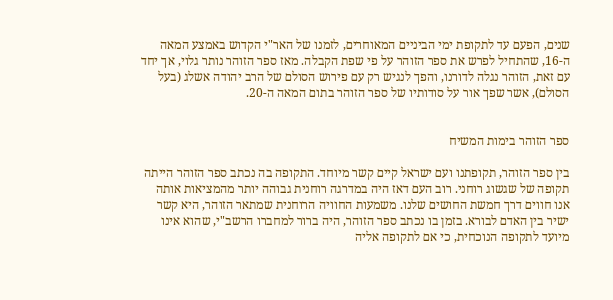שנים, הפעם עד לתקופת ימי הביניים המאוחרים, לזמנו של האר"י הקדוש באמצע המאה ה-16, שהתחיל לפרש את ספר הזוהר על פי שפת הקבלה. מאז ספר הזוהר נותר גלוי, אך יחד עם זאת, הזוהר נגלה לדורנו, והפך לנגיש רק עם פירוש הסולם של הרב יהודה אשלג (בעל הסולם), אשר שפך אור על סודותיו של ספר הזוהר בתום המאה ה-20.


ספר הזוהר בימות המשיח

בין ספר הזוהר, תקופתנו ועם ישראל קיים קשר מיוחד. התקופה בה נכתב ספר הזוהר הייתה תקופה של שגשוג רוחני. רוב העם דאז היה במדרגה רוחנית גבוהה יותר מהמציאות אותה אנו חווים דרך חמשת החושים שלנו. משמעות החוויה הרוחנית שמתאר הזוהר, היא קשר ישיר בין האדם לבורא. בזמן בו נכתב ספר הזוהר, היה ברור למחברו הרשב"י, שהוא אינו מיועד לתקופה הנוכחית, כי אם לתקופה אליה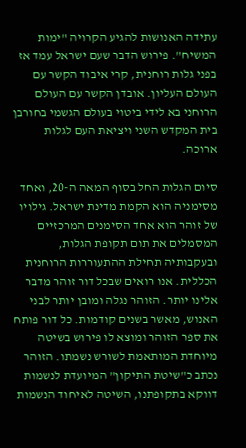עתידה האנושות להגיע הקרויה "ימות המשיח". פירוש הדבר שעם ישראל עמד אז בפני גלות רוחנית, קרי איבוד הקשר עם העולם העליון. אובדן הקשר עם העולם הרוחני בא לידי ביטוי בעולם הגשמי בחורבן בית המקדש השני ויציאת העם לגלות ארוכה.

סיום הגלות החל בסוף המאה ה-20, ואחד מסימניה הוא הקמת מדינת ישראל. גילויו של זוהר הוא אחד הסימנים המרכזיים המסמלים את תום תקופת הגלות, ובעקבותיה תחילת ההתעוררות הרוחנית הכללית. אנו רואים שבכל דור זוהר מדבר אלינו יותר. הזוהר נגלה ומובן יותר לבני האנוש, מאשר בשנים קודמות. כל דור פותח את ספר הזוהר ומוצא לו פירוש בשיטה מיוחדת המותאמת לשורש נשמתו. הזוהר נכתב כ"שיטת התיקון" המיועדת לנשמות דווקא בתקופתנו, השיטה לאיחוד הנשמות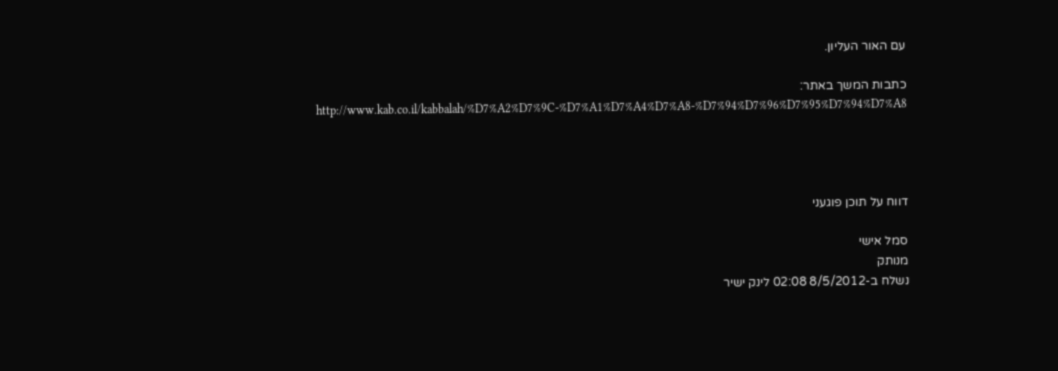עם האור העליון.

כתבות המשך באתר:
http://www.kab.co.il/kabbalah/%D7%A2%D7%9C-%D7%A1%D7%A4%D7%A8-%D7%94%D7%96%D7%95%D7%94%D7%A8




דווח על תוכן פוגעני

סמל אישי
מנותק
נשלח ב-8/5/2012 02:08 לינק ישיר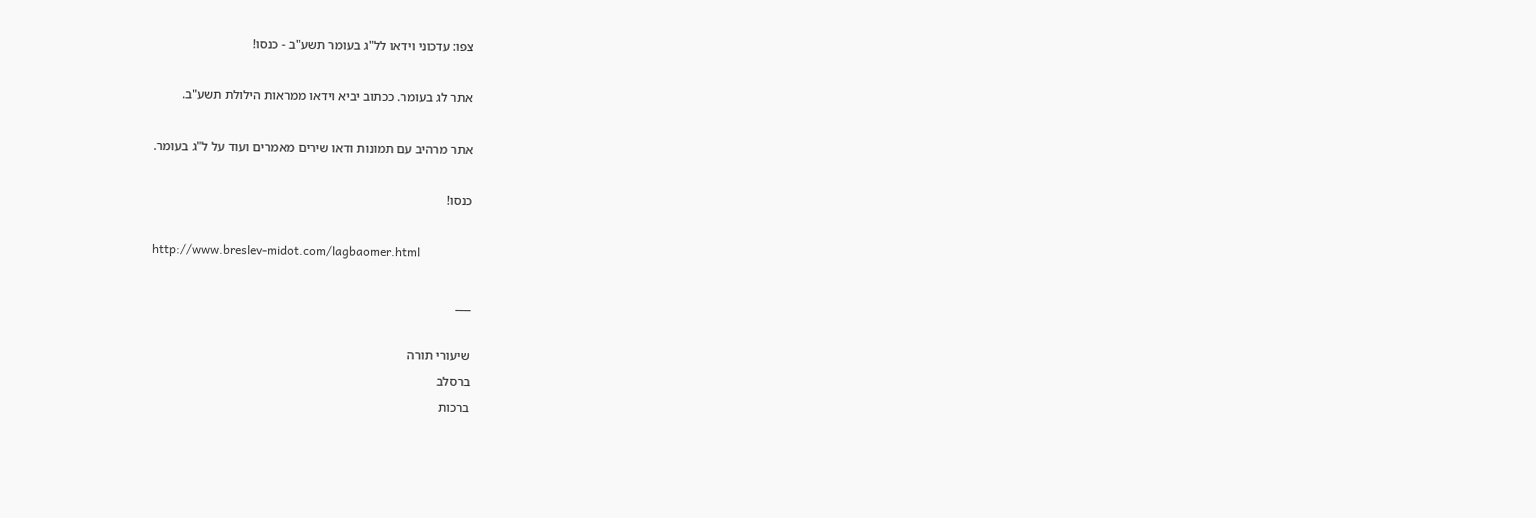צפו: עדכוני וידאו לל"ג בעומר תשע"ב - כנסו!

אתר לג בעומר. ככתוב יביא וידאו ממראות הילולת תשע"ב.

אתר מרהיב עם תמונות ודאו שירים מאמרים ועוד על ל"ג בעומר.

כנסו!

http://www.breslev-midot.com/lagbaomer.html

___

שיעורי תורה
ברסלב
ברכות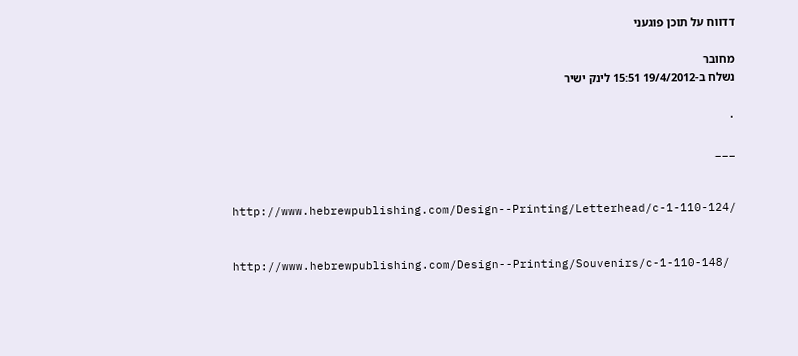דדווח על תוכן פוגעני

מחובר
נשלח ב-19/4/2012 15:51 לינק ישיר

.

___


http://www.hebrewpublishing.com/Design--Printing/Letterhead/c-1-110-124/


http://www.hebrewpublishing.com/Design--Printing/Souvenirs/c-1-110-148/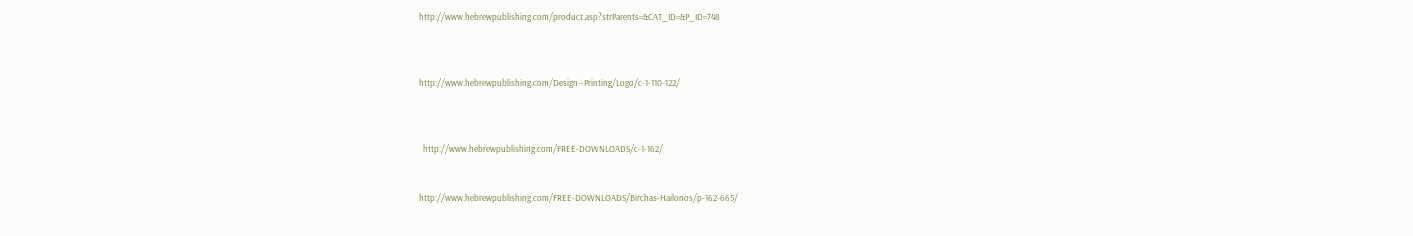http://www.hebrewpublishing.com/product.asp?strParents=&CAT_ID=&P_ID=748



http://www.hebrewpublishing.com/Design--Printing/Logo/c-1-110-122/



  http://www.hebrewpublishing.com/FREE-DOWNLOADS/c-1-162/


http://www.hebrewpublishing.com/FREE-DOWNLOADS/Birchas-Hailonos/p-162-665/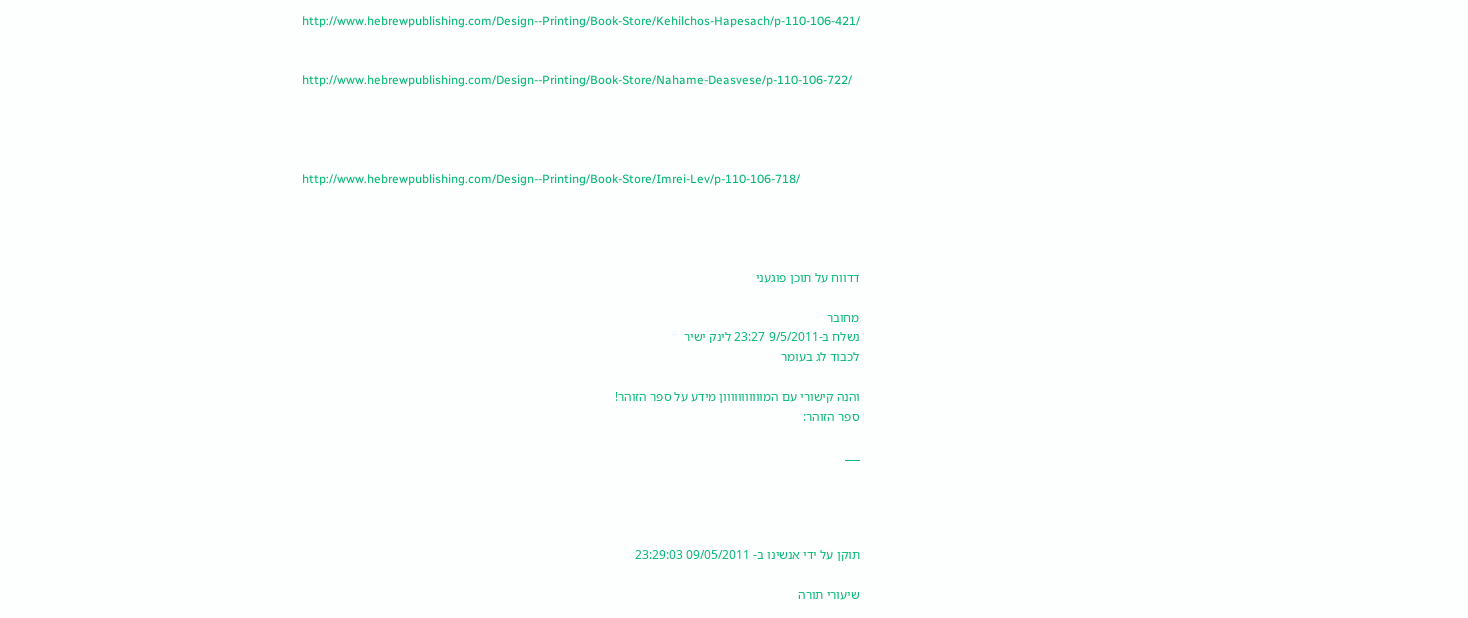http://www.hebrewpublishing.com/Design--Printing/Book-Store/Kehilchos-Hapesach/p-110-106-421/


http://www.hebrewpublishing.com/Design--Printing/Book-Store/Nahame-Deasvese/p-110-106-722/




http://www.hebrewpublishing.com/Design--Printing/Book-Store/Imrei-Lev/p-110-106-718/




דדווח על תוכן פוגעני

מחובר
נשלח ב-9/5/2011 23:27 לינק ישיר
לכבוד לג בעומר

והנה קישורי עם המווווווווווון מידע על ספר הזוהר!
ספר הזוהר:

___




תוקן על ידי אנשינו ב- 09/05/2011 23:29:03

שיעורי תורה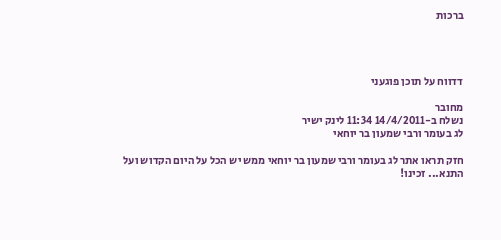ברכות




דדווח על תוכן פוגעני

מחובר
נשלח ב-14/4/2011 11:34 לינק ישיר
לג בעומר ורבי שמעון בר יוחאי

חזק תראו אתר לג בעומר ורבי שמעון בר יוחאי ממש יש הכל על היום הקדוש ועל התנא... זכינו!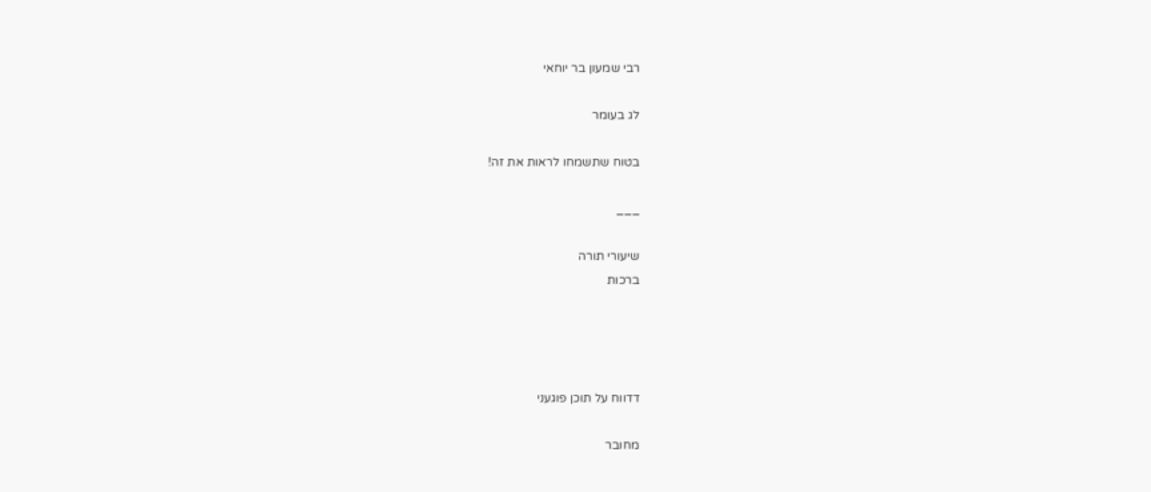רבי שמעון בר יוחאי

לג בעומר

בטוח שתשמחו לראות את זה!

___

שיעורי תורה
ברכות




דדווח על תוכן פוגעני

מחובר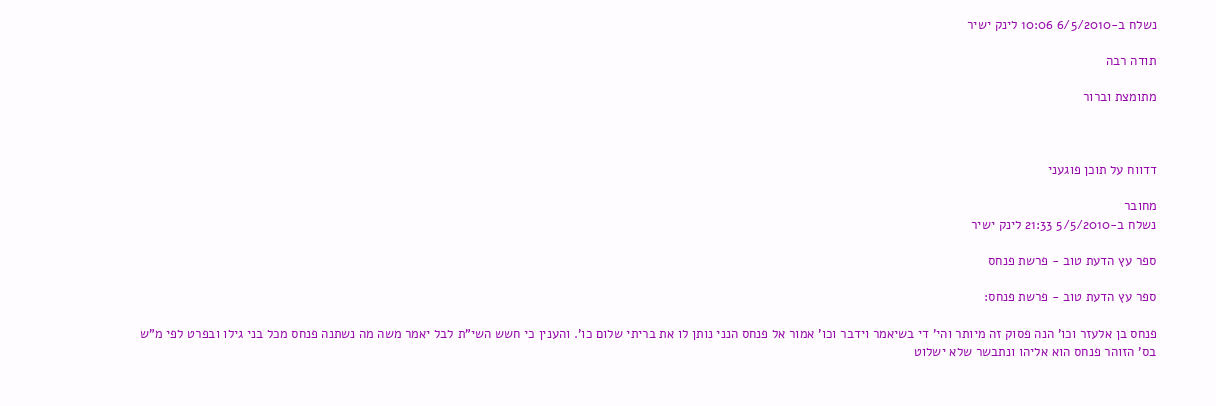נשלח ב-6/5/2010 10:06 לינק ישיר

תודה רבה

מתומצת וברור



דדווח על תוכן פוגעני

מחובר
נשלח ב-5/5/2010 21:33 לינק ישיר

ספר עץ הדעת טוב - פרשת פנחס

ספר עץ הדעת טוב - פרשת פנחס:

פנחס בן אלעזר וכו' הנה פסוק זה מיותר והי' די בשיאמר וידבר וכו' אמור אל פנחס הנני נותן לו את בריתי שלום כו'. והענין כי חשש השי"ת לבל יאמר משה מה נשתנה פנחס מכל בני גילו ובפרט לפי מ"ש בס' הזוהר פנחס הוא אליהו ונתבשר שלא ישלוט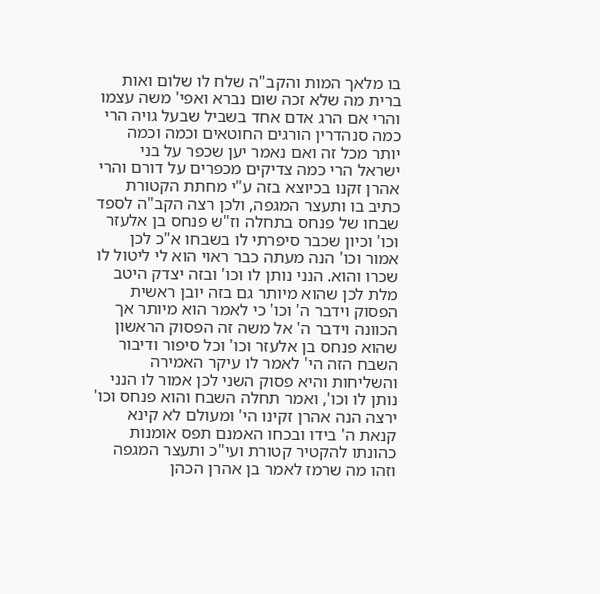בו מלאך המות והקב"ה שלח לו שלום ואות ברית מה שלא זכה שום נברא ואפי' משה עצמו והרי אם הרג אדם אחד בשביל שבעל גויה הרי כמה סנהדרין הורגים החוטאים וכמה וכמה יותר מכל זה ואם נאמר יען שכפר על בני ישראל הרי כמה צדיקים מכפרים על דורם והרי אהרן זקנו בכיוצא בזה ע"י מחתת הקטורת כתיב בו ותעצר המגפה, ולכן רצה הקב"ה לספד שבחו של פנחס בתחלה וז"ש פנחס בן אלעזר וכו' וכיון שכבר סיפרתי לו בשבחו א"כ לכן אמור וכו' הנה מעתה כבר ראוי הוא לי ליטול לו שכרו והוא. הנני נותן לו וכו' ובזה יצדק היטב מלת לכן שהוא מיותר גם בזה יובן ראשית הפסוק וידבר ה' וכו' כי לאמר הוא מיותר אך הכוונה וידבר ה' אל משה זה הפסוק הראשון שהוא פנחס בן אלעזר וכו' וכל סיפור ודיבור השבח הזה הי' לאמר לו עיקר האמירה והשליחות והיא פסוק השני לכן אמור לו הנני נותן לו וכו', ואמר תחלה השבח והוא פנחס וכו' ירצה הנה אהרן זקינו הי' ומעולם לא קינא קנאת ה' בידו ובכחו האמנם תפס אומנות כהונתו להקטיר קטורת ועי"כ ותעצר המגפה וזהו מה שרמז לאמר בן אהרן הכהן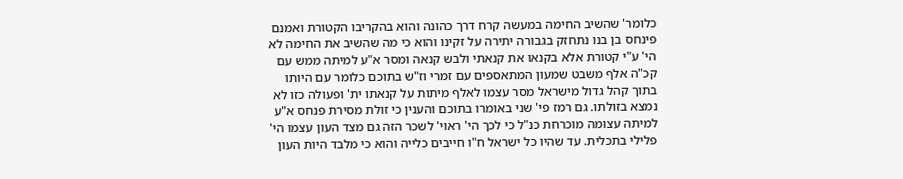כלומר' שהשיב החימה במעשה קרח דרך כהונה והוא בהקריבו הקטורת ואמנם פינחס בן בנו נתחזק בגבורה יתירה על זקינו והוא כי מה שהשיב את החימה לא הי' ע"י קטורת אלא בקנאו את קנאתי ולבש קנאה ומסר א"ע למיתה ממש עם קכ"ה אלף משבט שמעון המתאספים עם זמרי וז"ש בתוכם כלומר עם היותו בתוך קהל גדול מישראל מסר עצמו לאלף מיתות על קנאתו ית' ופעולה כזו לא נמצא בזולתו. גם רמז פי' שני באומרו בתוכם והענין כי זולת מסירת פנחס א"ע למיתה עצומה מוכרחת כנ"ל כי לכך הי' ראוי' לשכר הזה גם מצד העון עצמו הי' פלילי בתכלית. עד שהיו כל ישראל ח"ו חייבים כלייה והוא כי מלבד היות העון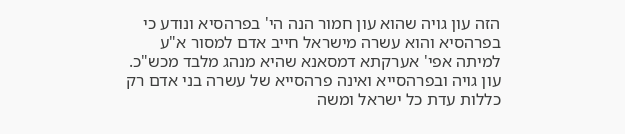הזה עון גויה שהוא עון חמור הנה הי' בפרהסיא ונודע כי בפרהסיא והוא עשרה מישראל חייב אדם למסור א"ע למיתה אפי' אערקתא דמסאנא שהיא מנהג מלבד מכש"כ. עון גויה ובפרהסייא ואינה פרהסייא של עשרה בני אדם רק כללות עדת כל ישראל ומשה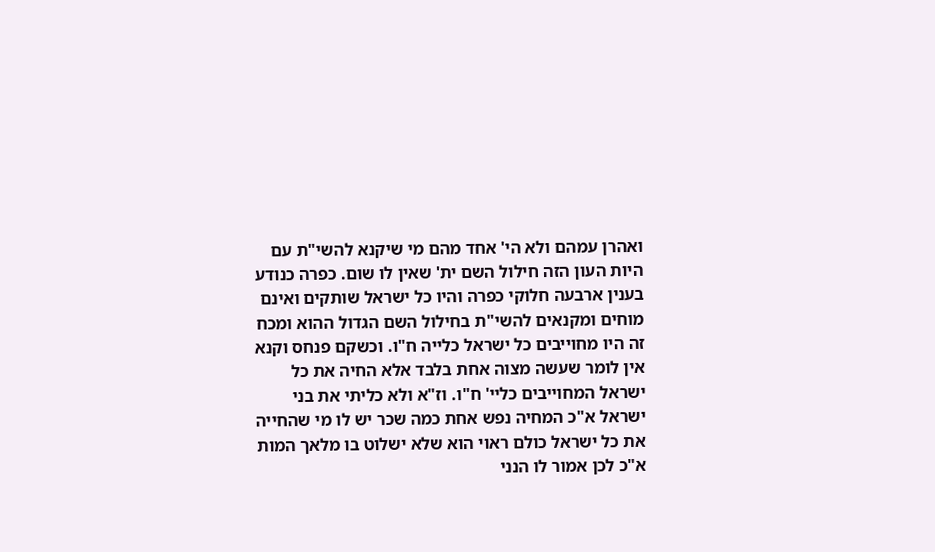ואהרן עמהם ולא הי' אחד מהם מי שיקנא להשי"ת עם היות העון הזה חילול השם ית' שאין לו שום. כפרה כנודע בענין ארבעה חלוקי כפרה והיו כל ישראל שותקים ואינם מוחים ומקנאים להשי"ת בחילול השם הגדול ההוא ומכח זה היו מחוייבים כל ישראל כלייה ח"ו. וכשקם פנחס וקנא אין לומר שעשה מצוה אחת בלבד אלא החיה את כל ישראל המחוייבים כליי' ח"ו. וז"א ולא כליתי את בני ישראל א"כ המחיה נפש אחת כמה שכר יש לו מי שהחייה את כל ישראל כולם ראוי הוא שלא ישלוט בו מלאך המות א"כ לכן אמור לו הנני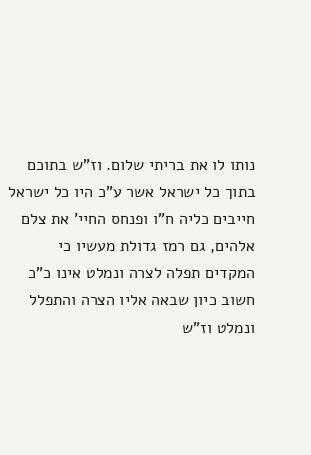נותו לו את בריתי שלום. וז"ש בתוכם בתוך כל ישראל אשר ע"כ היו כל ישראל חייבים כליה ח"ו ופנחס החיי' את צלם אלהים, גם רמז גדולת מעשיו כי המקדים תפלה לצרה ונמלט אינו כ"כ חשוב כיון שבאה אליו הצרה והתפלל ונמלט וז"ש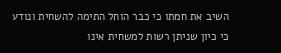השיב את חמתו כי כבר הוחל התימה להשחית ונודע כי כיון שניתן רשות למשחית אינו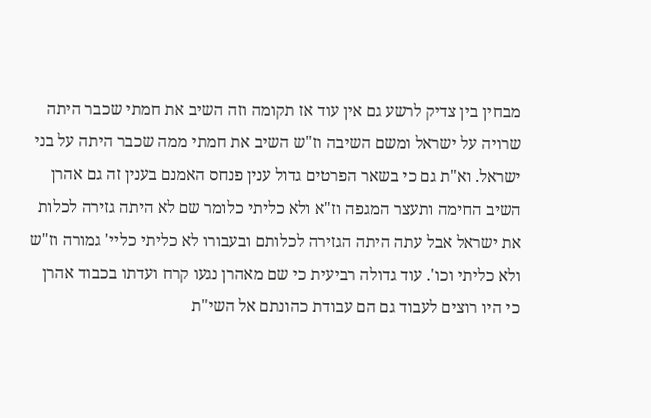מבחין בין צדיק לרשע גם אין עוד אז תקומה וזה השיב את חמתי שכבר היתה שרויה על ישראל ומשם השיבה וז"ש השיב את חמתי ממה שכבר היתה על בני ישראל. וא"ת גם כי בשאר הפרטים גדול ענין פנחס האמנם בענין זה גם אהרן השיב החימה ותעצר המגפה וז"א ולא כליתי כלומר שם לא היתה גזירה לכלות את ישראל אבל עתה היתה הגזירה לכלותם ובעבורו לא כליתי כליי' גמורה וז"ש ולא כליתי וכו'. עוד גדולה רביעית כי שם מאהרן נגעו קרח ועדתו בכבוד אהרן כי היו רוצים לעבוד גם הם עבודת כהונתם אל השי"ת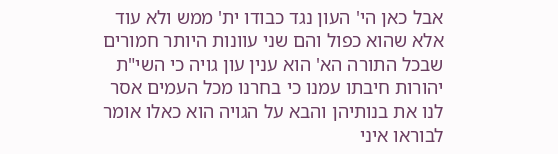אבל כאן הי' העון נגד כבודו ית' ממש ולא עוד אלא שהוא כפול והם שני עוונות היותר חמורים שבכל התורה הא' הוא ענין עון גויה כי השי"ת יהורות חיבתו עמנו כי בחרנו מכל העמים אסר לנו את בנותיהן והבא על הגויה הוא כאלו אומר לבוראו איני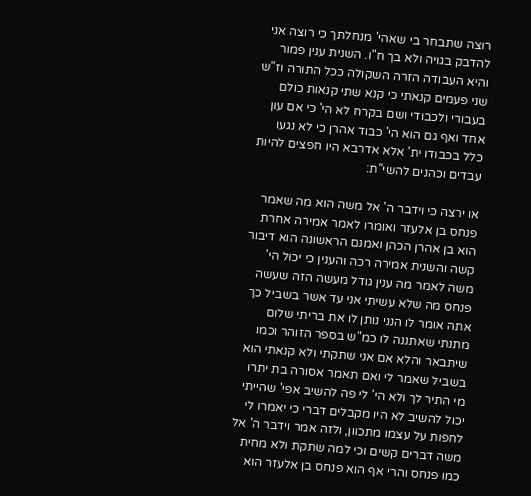רוצה שתבחר בי שאהי' מנחלתך כי רוצה אני להדבק בגויה ולא בך ח"ו. השנית ענין פמור והיא העבודה הזרה השקולה ככל התורה וז"ש שני פעמים קנאתי כי קנא שתי קנאות כולם בעבורי ולכבודי ושם בקרח לא הי' כי אם עון אחד ואף גם הוא הי' כבוד אהרן כי לא נגעו כלל בכבודו ית' אלא אדרבא היו חפצים להיות עבדים וכהנים להשי"ת:

או ירצה כי וידבר ה' אל משה הוא מה שאמר פנחס בן אלעזר ואומרו לאמר אמירה אחרת הוא בן אהרן הכהן ואמנם הראשונה הוא דיבור קשה והשנית אמירה רכה והענין כי יכול הי' משה לאמר מה ענין גודל מעשה הזה שעשה פנחס מה שלא עשיתי אני עד אשר בשביל כך אתה אומר לו הנני נותן לו את בריתי שלום מתנתי שאתננה לו כמ"ש בספר הזוהר וכמו שיתבאר והלא אם אני שתקתי ולא קנאתי הוא בשביל שאמר לי ואם תאמר אסורה בת יתרו מי התיר לך ולא הי' לי פה להשיב אפי' שהייתי יכול להשיב לא היו מקבלים דברי כי יאמרו לי לחפות על עצמו מתכוון, ולזה אמר וידבר ה' אל משה דברים קשים וכי למה שתקת ולא מחית כמו פנחס והרי אף הוא פנחס בן אלעזר הוא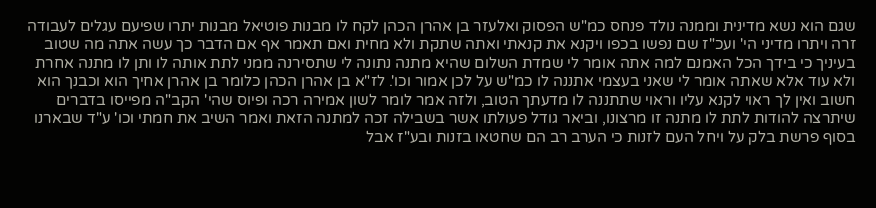שגם הוא נשא מדינית וממנה נולד פנחס כמ"ש הפסוק ואלעזר בן אהרן הכהן לקח לו מבנות פוטיאל מבנות יתרו שפיעם עגלים לעבודה זרה ויתרו מדיני הי' ועכ"ז שם נפשו בכפו ויקנא את קנאתי ואתה שתקת ולא מחית ואם תאמר אף אם הדבר כך עשה אתה מה שטוב בעיניך כי בידך הכל האמנם למה אתה אומר לי שמדת השלום שהיא מתנה נתונה לי שתסירנה ממני לתת אותה לו ותן לו מתנה אחרת ולא עוד אלא שאתה אומר לי שאני בעצמי אתננה לו כמ"ש על לכן אמור וכו'. לז"א בן אהרן הכהן כלומר בן אהרן אחיך הוא וכבנך הוא חשוב ואין לך ראוי לקנא עליו וראוי שתתננה לו מדעתך הטוב, ולזה אמר לומר לשון אמירה רכה ופיוס שהי' הקב"ה מפייסו בדברים שיתרצה להודות לתת לו מתנה זו מרצונו, וביאר גודל פעולתו אשר בשבילה זכה למתנה הזאת ואמר השיב את חמתי וכו' ע"ד שבארנו בסוף פרשת בלק על ויחל העם לזנות כי הערב רב הם שחטאו בזנות ובע"ז אבל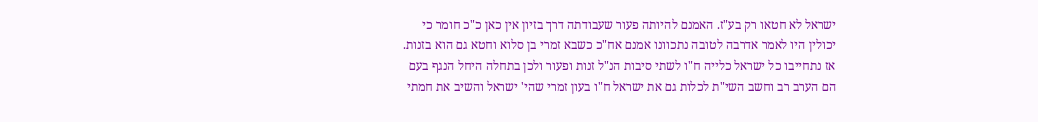ישראל לא חטאו רק בע"ז. האמנם להיותה פעור שעבודתה דרך בזיון אין כאן כ"כ חומר כי יכולין היו לאמר אדרבה לטובה נתכוונו אמנם אח"כ כשבא זמרי בן סלוא וחטא גם הוא בזנות. אז נתחייבו כל ישראל כלייה ח"ו לשתי סיבות הנ"ל זנות ופעור ולכן בתחלה היחל הנגף בעם הם הערב רב וחשב השי"ת לכלות גם את ישראל ח"ו בעון זמרי שהי' ישראל והשיב את חמתי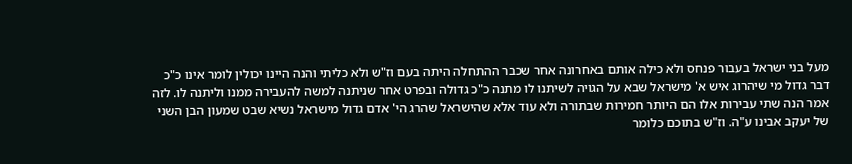מעל בני ישראל בעבור פנחס ולא כילה אותם באחרונה אחר שכבר ההתחלה היתה בעם וז"ש ולא כליתי והנה היינו יכולין לומר אינו כ"כ דבר גדול מי שיהרוג איש א' מישראל שבא על הגויה לשיתנו לו מתנה כ"כ גדולה ובפרט אחר שניתנה למשה להעבירה ממנו וליתנה לו. לזה אמר הנה שתי עבירות אלו הם היותר חמירות שבתורה ולא עוד אלא שהישראל שהרג הי' אדם גדול מישראל נשיא שבט שמעון הבן השני של יעקב אבינו ע"ה. וז"ש בתוכם כלומר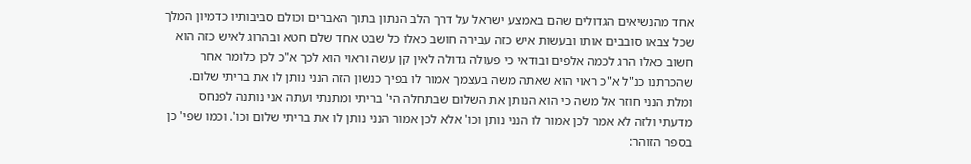אחד מהנשיאים הגדולים שהם באמצע ישראל על דרך הלב הנתון בתוך האברים וכולם סביבותיו כדמיון המלך שכל צבאו סובבים אותו ובעשות איש כזה עבירה חושב כאלו כל שבט אחד שלם חטא ובהרוג לאיש כזה הוא חשוב כאלו הרג לכמה אלפים ובודאי כי פעולה גדולה לאין קן עשה וראוי הוא לכך א"כ לכן כלומר אחר שהכרתנו כנ"ל א"כ ראוי הוא שאתה משה בעצמך אמור לו בפיך כנשון הזה הנני נותן לו את בריתי שלום. ומלת הנני חוזר אל משה כי הוא הנותן את השלום שבתחלה הי' בריתי ומתנתי ועתה אני נותנה לפנחס מדעתי ולזה לא אמר לכן אמור לו הנני נותן וכו' אלא לכן אמור הנני נותן לו את בריתי שלום וכו'. וכמו שפי' כן בספר הזוהר: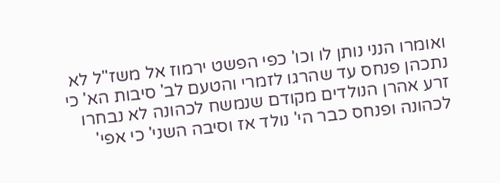ואומרו הנני נותן לו וכו' כפי הפשט ירמוז אל משז"ל לא נתכהן פנחס עד שהרגו לזמרי והטעם לב' סיבות הא' כי זרע אהרן הנולדים מקודם שנמשח לכהונה לא נבחרו לכהונה ופנחס כבר הי' נולד אז וסיבה השני' כי אפי'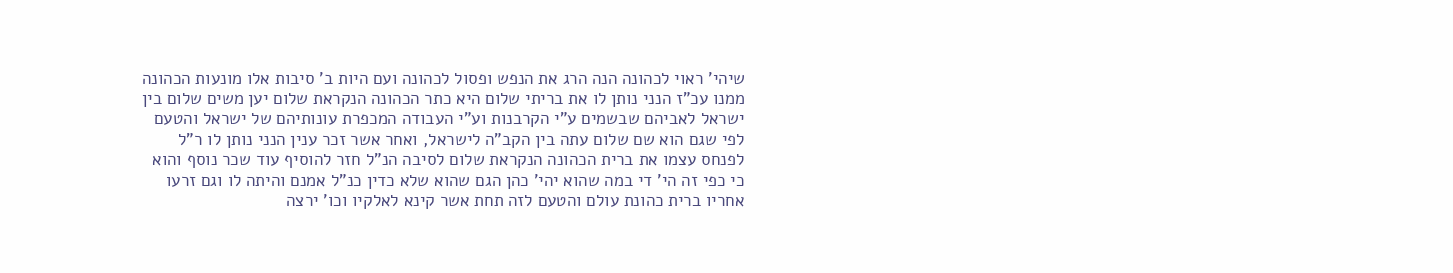שיהי' ראוי לכהונה הנה הרג את הנפש ופסול לכהונה ועם היות ב' סיבות אלו מונעות הכהונה ממנו עכ"ז הנני נותן לו את בריתי שלום היא כתר הכהונה הנקראת שלום יען משים שלום בין ישראל לאביהם שבשמים ע"י הקרבנות וע"י העבודה המכפרת עונותיהם של ישראל והטעם לפי שגם הוא שם שלום עתה בין הקב"ה לישראל, ואחר אשר זכר ענין הנני נותן לו ר"ל לפנחס עצמו את ברית הכהונה הנקראת שלום לסיבה הנ"ל חזר להוסיף עוד שכר נוסף והוא כי כפי זה הי' די במה שהוא יהי' כהן הגם שהוא שלא כדין כנ"ל אמנם והיתה לו וגם זרעו אחריו ברית כהונת עולם והטעם לזה תחת אשר קינא לאלקיו וכו' ירצה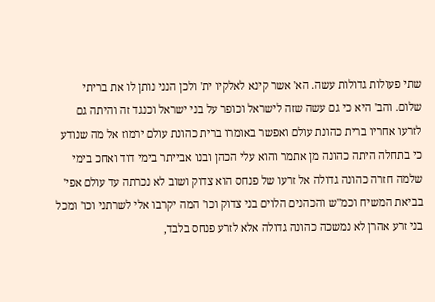שתי פעולות גדולות עשה. הא' אשר קינא לאלקיו ית' ולכן הנני נותן לו את בריתי שלום. והב' היא כי גם עשה שזה לישראל וכופר על בני ישראל וכנגד זה והיתה גם לזרעו אחריו ברית כהונת עולם ואפשר באומרו ברית כהונת עולם ירמוז אל מה שנודע כי בתחלה היתה כהונה מן אתמר והוא עלי הכהן ובנו אבייתר בימי דוד ואחכ בימי שלמה חזרה כהונה גדולה אל זרעו של פנחס הוא צדוק ושוב לא נכרתה עד עולם אפי' בביאת המשיח וכמ"ש והכהנים הלוים בני צדוק וכו' המה יקרבו אלי לשרתני וכו' ומכל בני זרע אהרן לא נמשכה כהונה גדולה אלא לזרע פנחס בלבד,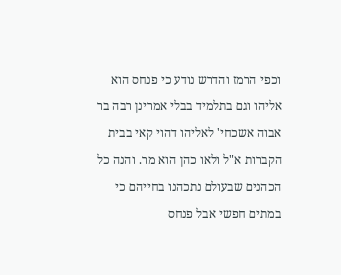וכפי הרמז והדרש נודע כי פנחס הוא אליהו וגם בתלמיד בבלי אמרינן רבה בר אבוה אשכחי' לאליהו דהוי קאי בבית הקברות א"ל ולאו כהן הוא מר. והנה כל הכהנים שבעולם נתכהנו בחייהם כי במתים חפשי אבל פנחס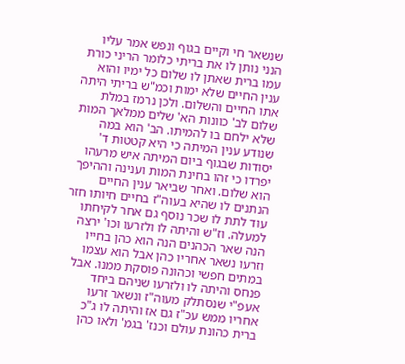שנשאר חי וקיים בגוף ונפש אמר עליו הנני נותן לו את בריתי כלומר הריני כורת עמו ברית שאתן לו שלום כל ימיו והוא ענין החיים שלא ימות וכמ"ש בריתי היתה אתו החיים והשלום. ולכן נרמז במלת שלום לב' כוונות הא' שלים ממלאך המות שלא ילחם בו להמיתו. הב' הוא במה שנודע ענין המיתה כי היא קטטות ד' יסודות שבגוף ביום המיתה איש מרעהו יפרדו כי זהו בחינת המות וענינה וההיפך הוא שלום. ואחר שביאר ענין החיים הנתנים לו שהיא בעוה"ז בחיים חיותו חזר עוד לתת לו שכר נוסף גם אחר לקיחתו למעלה. וז"ש והיתה לו ולזרעו וכו' ירצה הנה שאר הכהנים הנה הוא כהן בחייו וזרעו נשאר אחריו כהן אבל הוא עצמו במתים חפשי וכהונה פוסקת ממנו. אבל פנחס והיתה לו ולזרעו שניהם ביחד אעפ"י שנסתלק מעוה"ז ונשאר זרעו אחריו ממש עכ"ז גם אז והיתה לו ג"כ ברית כהונת עולם וכנז' בגמ' ולאו כהן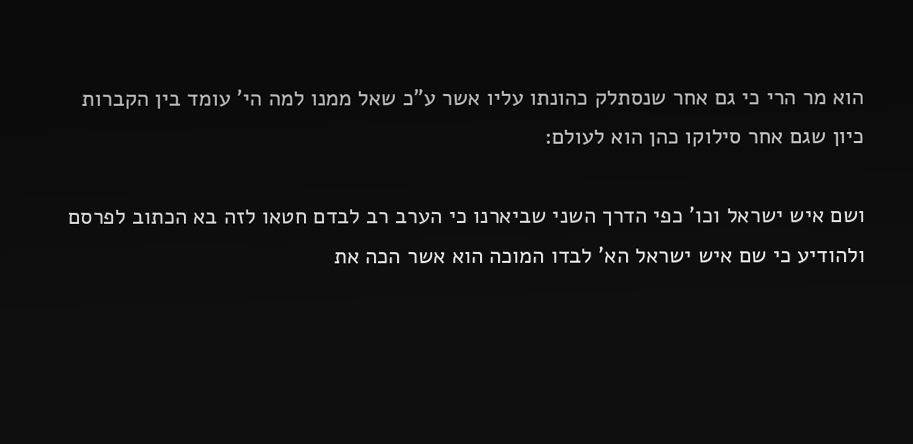הוא מר הרי כי גם אחר שנסתלק כהונתו עליו אשר ע"כ שאל ממנו למה הי' עומד בין הקברות כיון שגם אחר סילוקו כהן הוא לעולם:

ושם איש ישראל וכו' כפי הדרך השני שביארנו כי הערב רב לבדם חטאו לזה בא הכתוב לפרסם ולהודיע כי שם איש ישראל הא' לבדו המוכה הוא אשר הכה את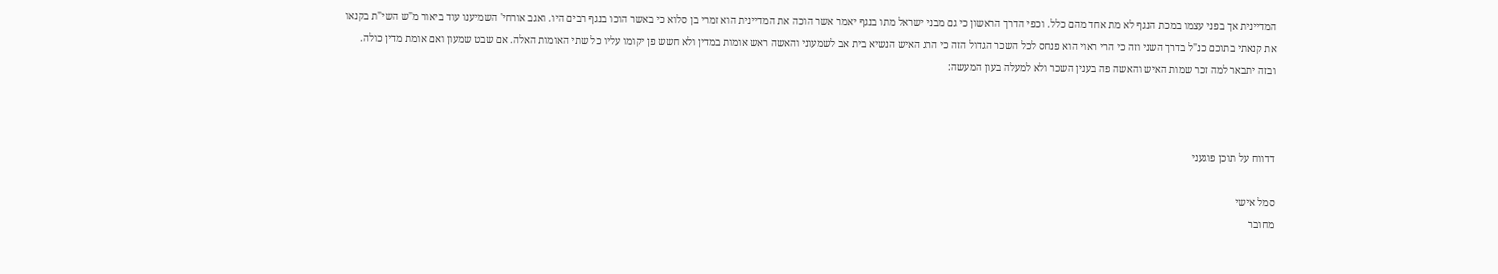המדיינית אך בפני עצמו במכת הנגף לא מת אחד מהם כלל. וכפי הדרך הראשון כי גם מבני ישראל מתו בנגף יאמר אשר הוכה את המדיינית הוא זמרי בן סלוא כי באשר הוכו בנגף רבים היו. ואגב אורחי' השמיענו עוד ביאור מ"ש השי"ת בקנאו את קנאתי בתוכם כנ"ל בדרך השני וזה כי הרי ראוי הוא פנחס לכל השכר הגדול הזה כי הרג האיש הנשיא בית אב לשמעוני והאשה ראש אומות במדין ולא חשש פן יקומו עליו כל שתי האומות האלה. אם שבט שמעון ואם אומת מדין כולה. ובזה יתבאר למה זכר שמות האיש והאשה פה בענין השכר ולא למעלה בעון המעשה:



דדווח על תוכן פוגעני

סמל אישי
מחובר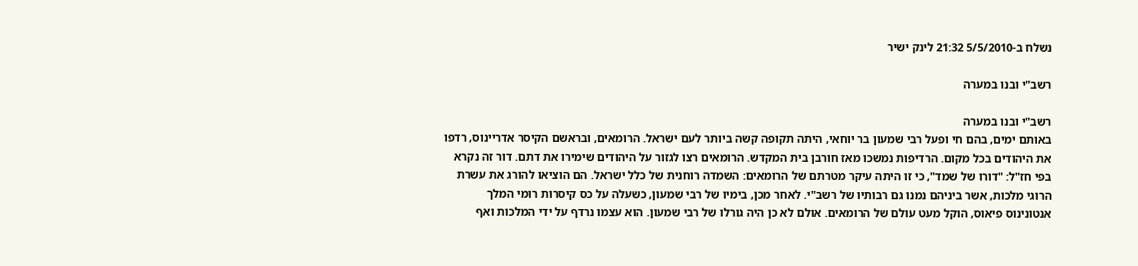נשלח ב-5/5/2010 21:32 לינק ישיר

רשב"י ובנו במערה

רשב"י ובנו במערה
באותם ימים, בהם חי ופעל רבי שמעון בר יוחאי, היתה תקופה קשה ביותר לעם ישראל. הרומאים, ובראשם הקיסר אדריינוס, רדפו את היהודים בכל מקום. הרדיפות נמשכו מאז חורבן בית המקדש. הרומאים רצו לגזור על היהודים שימירו את דתם. דור זה נקרא בפי חז"ל: "דורו של שמד", כי זו היתה עיקר מטרתם של הרומאים: השמדה רוחנית של כלל ישראל. הם הוציאו להורג את עשרת הרוגי מלכות, אשר ביניהם נמנו גם רבותיו של רשב"י. לאחר מכן, בימיו של רבי שמעון, כשעלה על כס קיסרות רומי המלך אנטונינוס פיאוס, הוקל מעט עולם של הרומאים. אולם לא כן היה גורלו של רבי שמעון. הוא עצמו נרדף על ידי המלכות ואף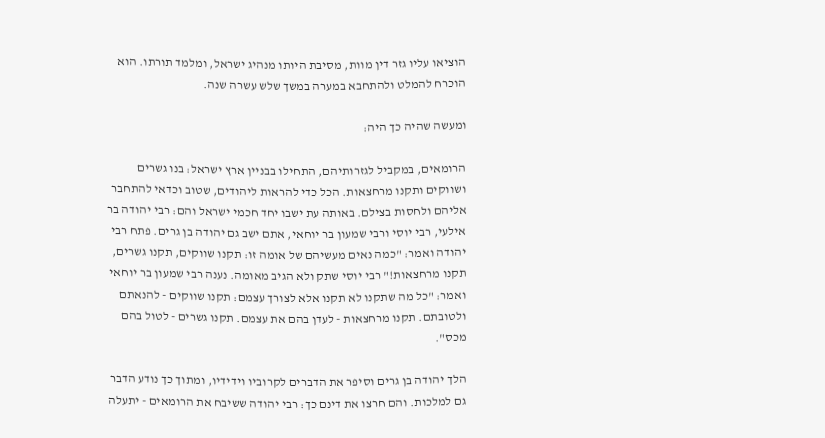הוציאו עליו גזר דין מוות, מסיבת היותו מנהיג ישראל, ומלמד תורתו. הוא הוכרח להמלט ולהתחבא במערה במשך שלש עשרה שנה.

ומעשה שהיה כך היה:

הרומאים, במקביל לגזרותיהם, התחילו בבניין ארץ ישראל: בנו גשרים ושווקים ותקנו מרחצאות. הכל כדי להראות ליהודים, שטוב וכדאי להתחבר אליהם ולחסות בצילם. באותה עת ישבו יחד חכמי ישראל והם: רבי יהודה בר אילעי, רבי יוסי ורבי שמעון בר יוחאי, אתם ישב גם יהודה בן גרים. פתח רבי יהודה ואמר: "כמה נאים מעשיהם של אומה זו: תקנו שווקים, תקנו גשרים, תקנו מרחצאות!" רבי יוסי שתק ולא הגיב מאומה. נענה רבי שמעון בר יוחאי ואמר: "כל מה שתקנו לא תקנו אלא לצורך עצמם: תקנו שווקים - להנאתם ולטובתם. תקנו מרחצאות - לעדן בהם את עצמם. תקנו גשרים - לטול בהם מכס".

הלך יהודה בן גרים וסיפר את הדברים לקרוביו וידידיו, ומתוך כך נודע הדבר גם למלכות. והם חרצו את דינם כך: רבי יהודה ששיבח את הרומאים - יתעלה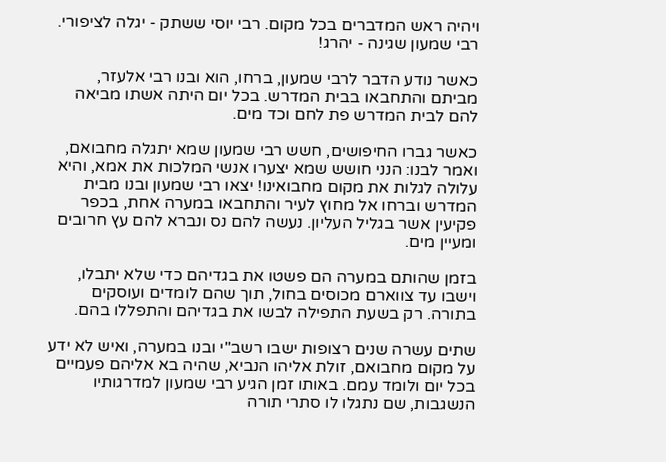ויהיה ראש המדברים בכל מקום. רבי יוסי ששתק - יגלה לציפורי. רבי שמעון שגינה - יהרג!

כאשר נודע הדבר לרבי שמעון, ברחו, הוא ובנו רבי אלעזר, מביתם והתחבאו בבית המדרש. בכל יום היתה אשתו מביאה להם לבית המדרש פת לחם וכד מים.

כאשר גברו החיפושים, חשש רבי שמעון שמא יתגלה מחבואם, ואמר לבנו: הנני חושש שמא יצערו אנשי המלכות את אמא, והיא עלולה לגלות את מקום מחבואינו! יצאו רבי שמעון ובנו מבית המדרש וברחו אל מחוץ לעיר והתחבאו במערה אחת, בכפר פקיעין אשר בגליל העליון. נעשה להם נס ונברא להם עץ חרובים ומעיין מים.

בזמן שהותם במערה הם פשטו את בגדיהם כדי שלא יתבלו, וישבו עד צווארם מכוסים בחול, תוך שהם לומדים ועוסקים בתורה. רק בשעת התפילה לבשו את בגדיהם והתפללו בהם.

שתים עשרה שנים רצופות ישבו רשב"י ובנו במערה, ואיש לא ידע על מקום מחבואם, זולת אליהו הנביא, שהיה בא אליהם פעמיים בכל יום ולומד עמם. באותו זמן הגיע רבי שמעון למדרגותיו הנשגבות, שם נתגלו לו סתרי תורה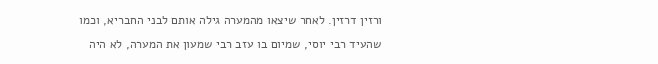ורזין דרזין. לאחר שיצאו מהמערה גילה אותם לבני החבריא, וכמו שהעיד רבי יוסי, שמיום בו עזב רבי שמעון את המערה, לא היה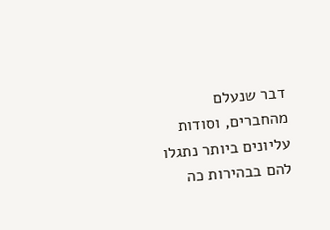דבר שנעלם מהחברים, וסודות עליונים ביותר נתגלו להם בבהירות כה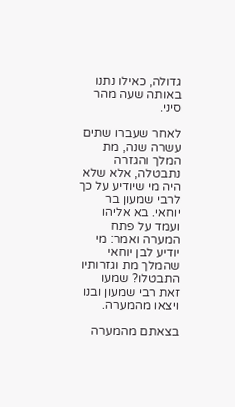גדולה, כאילו נתנו באותה שעה מהר סיני.

לאחר שעברו שתים עשרה שנה, מת המלך והגזרה נתבטלה, אלא שלא היה מי שיודיע על כך לרבי שמעון בר יוחאי. בא אליהו ועמד על פתח המערה ואמר: מי יודיע לבן יוחאי שהמלך מת וגזרותיו התבטלו? שמעו זאת רבי שמעון ובנו ויצאו מהמערה.

בצאתם מהמערה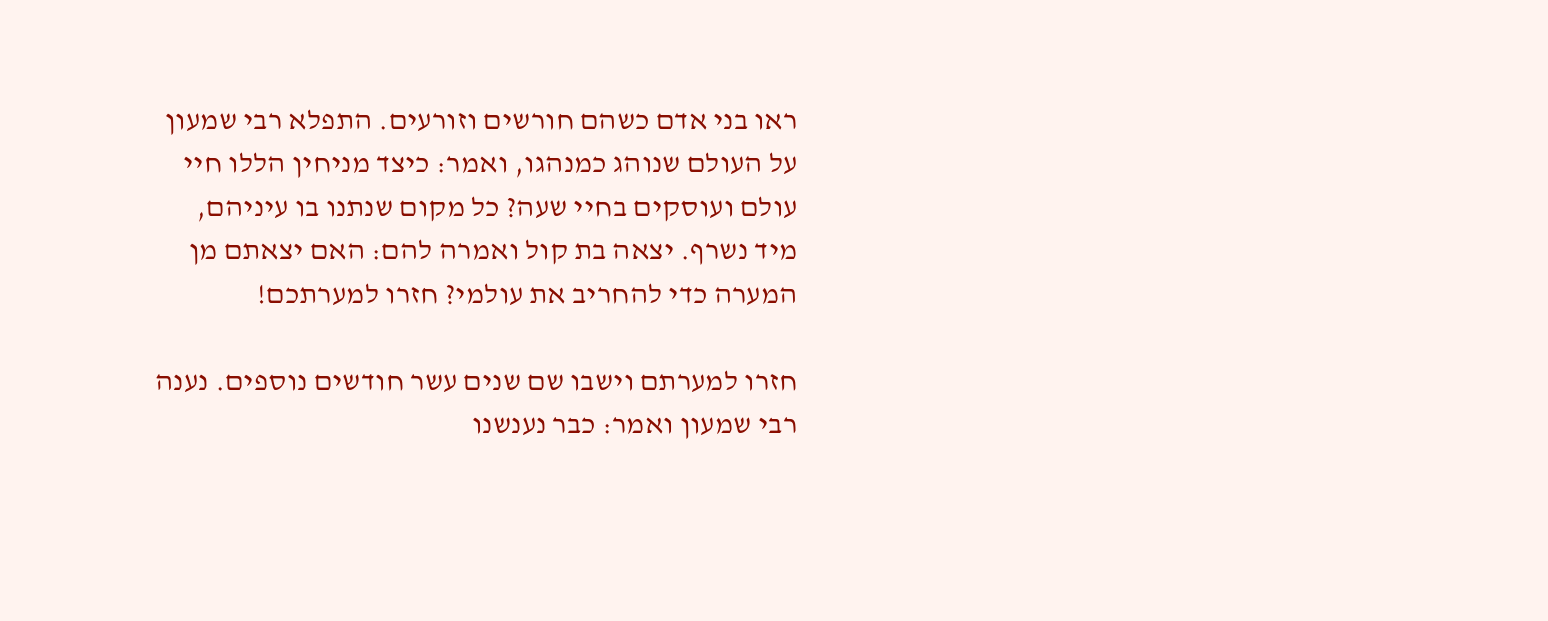ראו בני אדם כשהם חורשים וזורעים. התפלא רבי שמעון על העולם שנוהג כמנהגו, ואמר: כיצד מניחין הללו חיי עולם ועוסקים בחיי שעה? כל מקום שנתנו בו עיניהם, מיד נשרף. יצאה בת קול ואמרה להם: האם יצאתם מן המערה כדי להחריב את עולמי? חזרו למערתכם!

חזרו למערתם וישבו שם שנים עשר חודשים נוספים. נענה רבי שמעון ואמר: כבר נענשנו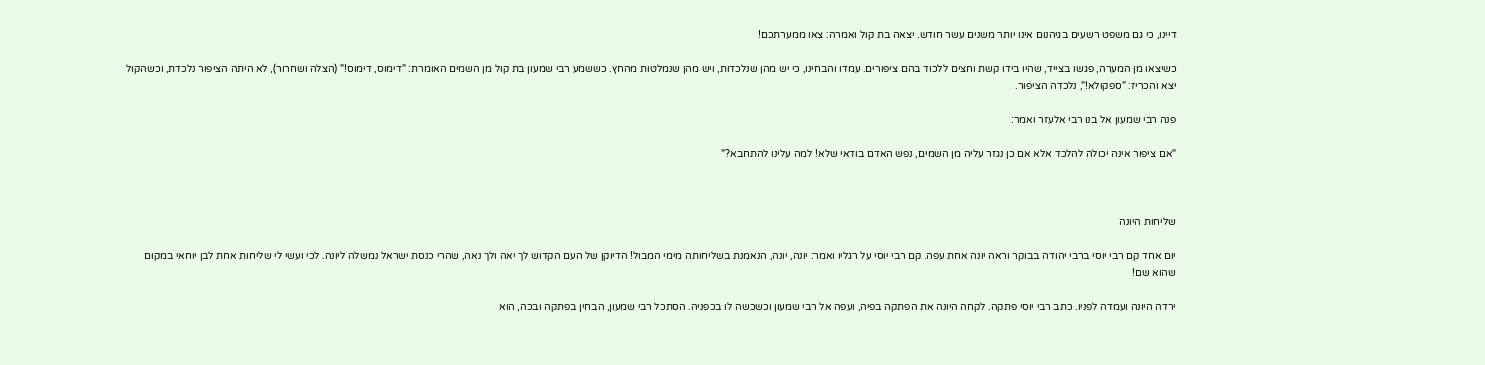דיינו, כי גם משפט רשעים בגיהנום אינו יותר משנים עשר חודש. יצאה בת קול ואמרה: צאו ממערתכם!

כשיצאו מן המערה, פגשו בצייד, שהיו בידו קשת וחצים ללכוד בהם ציפורים. עמדו והבחינו, כי יש מהן שנלכדות, ויש מהן שנמלטות מהחץ. כששמע רבי שמעון בת קול מן השמים האומרת: "דימוס, דימוס!" (הצלה ושחרור), לא היתה הציפור נלכדת, וכשהקול יצא והכריז: "ספקולא!", נלכדה הציפור.

פנה רבי שמעון אל בנו רבי אלעזר ואמר:

"אם ציפור אינה יכולה להלכד אלא אם כן נגזר עליה מן השמים, נפש האדם בודאי שלא! למה עלינו להתחבא?"



שליחות היונה

יום אחד קם רבי יוסי ברבי יהודה בבוקר וראה יונה אחת עפה. קם רבי יוסי על רגליו ואמר: יונה, יונה, הנאמנת בשליחותה מימי המבול! הדיוקן של העם הקדוש לך יאה ולך נאה, שהרי כנסת ישראל נמשלה ליונה. לכי ועשי לי שליחות אחת לבן יוחאי במקום שהוא שם!

ירדה היונה ועמדה לפניו. כתב רבי יוסי פתקה. לקחה היונה את הפתקה בפיה, ועפה אל רבי שמעון וכשכשה לו בכפניה. הסתכל רבי שמעון, הבחין בפתקה ובכה, הוא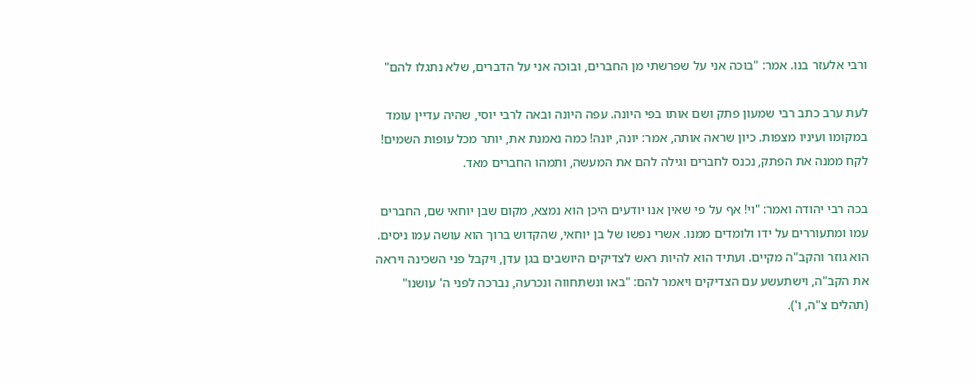ורבי אלעזר בנו. אמר: "בוכה אני על שפרשתי מן החברים, ובוכה אני על הדברים, שלא נתגלו להם"

לעת ערב כתב רבי שמעון פתק ושם אותו בפי היונה. עפה היונה ובאה לרבי יוסי, שהיה עדיין עומד במקומו ועיניו מצפות. כיון שראה אותה, אמר: יונה, יונה! כמה נאמנת את, יותר מכל עופות השמים! לקח ממנה את הפתק, נכנס לחברים וגילה להם את המעשה, ותמהו החברים מאד.

בכה רבי יהודה ואמר: "וי! אף על פי שאין אנו יודעים היכן הוא נמצא, מקום שבן יוחאי שם, החברים עמו ומתעוררים על ידו ולומדים ממנו. אשרי נפשו של בן יוחאי, שהקדוש ברוך הוא עושה עמו ניסים. הוא גוזר והקב"ה מקיים. ועתיד הוא להיות ראש לצדיקים היושבים בגן עדן, ויקבל פני השכינה ויראה את הקב"ה, וישתעשע עם הצדיקים ויאמר להם: "באו ונשתחווה ונכרעה, נברכה לפני ה' עושנו" (תהלים צ"ה, ו').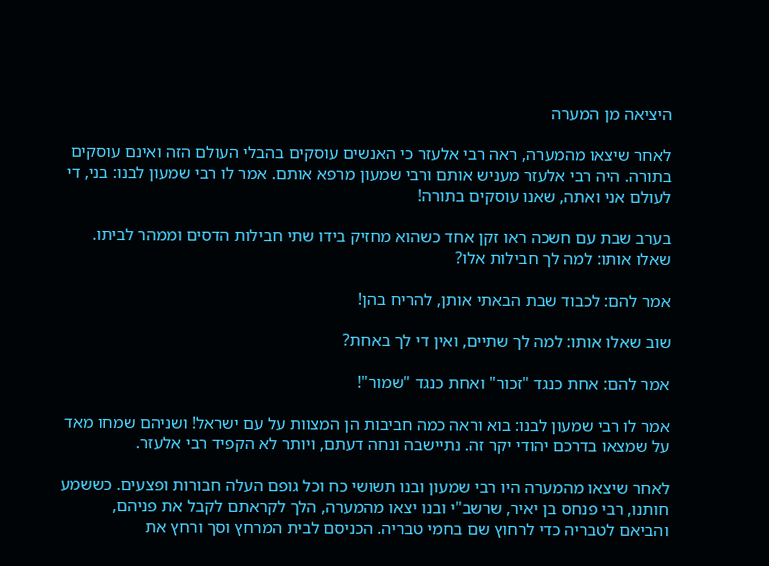היציאה מן המערה

לאחר שיצאו מהמערה, ראה רבי אלעזר כי האנשים עוסקים בהבלי העולם הזה ואינם עוסקים בתורה. היה רבי אלעזר מעניש אותם ורבי שמעון מרפא אותם. אמר לו רבי שמעון לבנו: בני, די לעולם אני ואתה, שאנו עוסקים בתורה!

בערב שבת עם חשכה ראו זקן אחד כשהוא מחזיק בידו שתי חבילות הדסים וממהר לביתו. שאלו אותו: למה לך חבילות אלו?

אמר להם: לכבוד שבת הבאתי אותן, להריח בהן!

שוב שאלו אותו: למה לך שתיים, ואין די לך באחת?

אמר להם: אחת כנגד "זכור" ואחת כנגד "שמור"!

אמר לו רבי שמעון לבנו: בוא וראה כמה חביבות הן המצוות על עם ישראל! ושניהם שמחו מאד על שמצאו בדרכם יהודי יקר זה. נתיישבה ונחה דעתם, ויותר לא הקפיד רבי אלעזר.

לאחר שיצאו מהמערה היו רבי שמעון ובנו תשושי כח וכל גופם העלה חבורות ופצעים. כששמע חותנו, רבי פנחס בן יאיר, שרשב"י ובנו יצאו מהמערה, הלך לקראתם לקבל את פניהם, והביאם לטבריה כדי לרחוץ שם בחמי טבריה. הכניסם לבית המרחץ וסך ורחץ את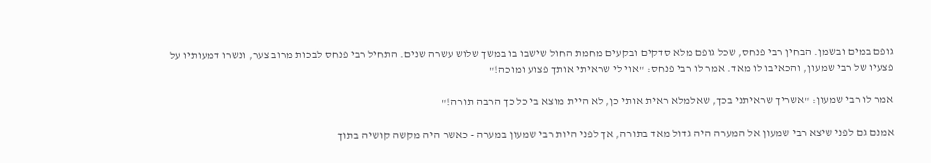גופם במים ובשמן. הבחין רבי פנחס, שכל גופם מלא סדקים ובקעים מחמת החול שישבו בו במשך שלוש עשרה שנים. התחיל רבי פנחס לבכות מרוב צער, ונשרו דמעותיו על פצעיו של רבי שמעון, והכאיבו לו מאד. אמר לו רבי פנחס: "אוי לי שראיתי אותך פצוע ומוכה!"

אמר לו רבי שמעון: "אשריך שראיתני בכך, שאלמלא ראית אותי כן, לא היית מוצא בי כל כך הרבה תורה!"

אמנם גם לפני שיצא רבי שמעון אל המערה היה גדול מאד בתורה, אך לפני היות רבי שמעון במערה - כאשר היה מקשה קושיה בתוך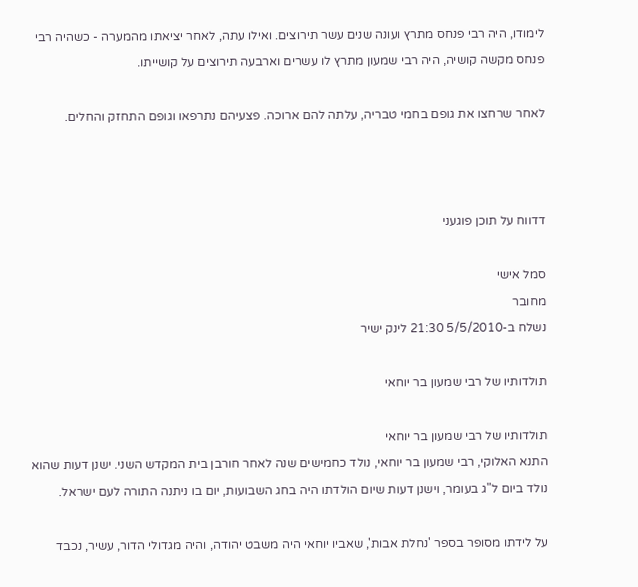לימודו, היה רבי פנחס מתרץ ועונה שנים עשר תירוצים. ואילו עתה, לאחר יציאתו מהמערה - כשהיה רבי פנחס מקשה קושיה, היה רבי שמעון מתרץ לו עשרים וארבעה תירוצים על קושייתו.

לאחר שרחצו את גופם בחמי טבריה, עלתה להם ארוכה. פצעיהם נתרפאו וגופם התחזק והחלים.



דדווח על תוכן פוגעני

סמל אישי
מחובר
נשלח ב-5/5/2010 21:30 לינק ישיר

תולדותיו של רבי שמעון בר יוחאי

תולדותיו של רבי שמעון בר יוחאי
התנא האלוקי, רבי שמעון בר יוחאי, נולד כחמישים שנה לאחר חורבן בית המקדש השני. ישנן דעות שהוא נולד ביום ל"ג בעומר, וישנן דעות שיום הולדתו היה בחג השבועות, יום בו ניתנה התורה לעם ישראל.

על לידתו מסופר בספר 'נחלת אבות', שאביו יוחאי היה משבט יהודה, והיה מגדולי הדור, עשיר, נכבד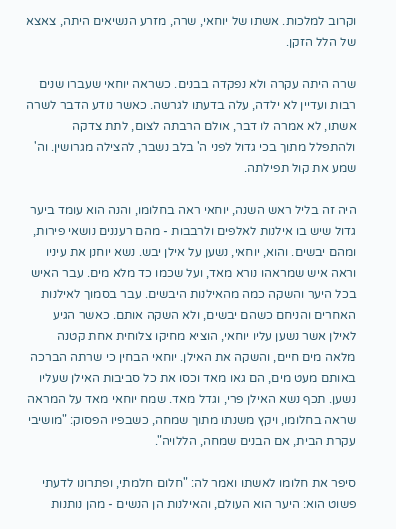וקרוב למלכות. אשתו של יוחאי, שרה, מזרע הנשיאים היתה, צאצא של הלל הזקן.

שרה היתה עקרה ולא נפקדה בבנים. כשראה יוחאי שעברו שנים רבות ועדיין לא ילדה, עלה בדעתו לגרשה. כאשר נודע הדבר לשרה אשתו, לא אמרה לו דבר, אולם הרבתה לצום, לתת צדקה ולהתפלל מתוך בכי גדול לפני ה' בלב נשבר, להצילה מגרושין. וה' שמע את קול תפילתה.

היה זה בליל ראש השנה, יוחאי ראה בחלומו, והנה הוא עומד ביער גדול שיש בו אילנות לאלפים ולרבבות - מהם רעננים נושאי פירות, ומהם יבשים. והוא, יוחאי, נשען על אילן יבש. נשא יוחנן את עיניו וראה איש שמראהו נורא מאד, ועל שכמו כד מלא מים. עבר האיש בכל היער והשקה כמה מהאילנות היבשים. עבר בסמוך לאילנות האחרים והניחם כשהם יבשים, ולא השקה אותם. כאשר הגיע לאילן אשר נשען עליו יוחאי, הוציא מחיקו צלוחית אחת קטנה מלאה מים חיים, והשקה את האילן. יוחאי הבחין כי שרתה הברכה באותם מעט מים, הם גאו מאד וכסו את כל סביבות האילן שעליו נשען. תכף נשא האילן פרי, וגדל מאד. שמח יוחאי מאד על המראה שראה בחלומו, ויקץ משנתו מתוך שמחה, כשבפיו הפסוק: "מושיבי עקרת הבית, אם הבנים שמחה, הללויה".

סיפר את חלומו לאשתו ואמר לה: "חלום חלמתי, ופתרונו לדעתי פשוט הוא: היער הוא העולם, והאילנות הן הנשים - מהן נותנות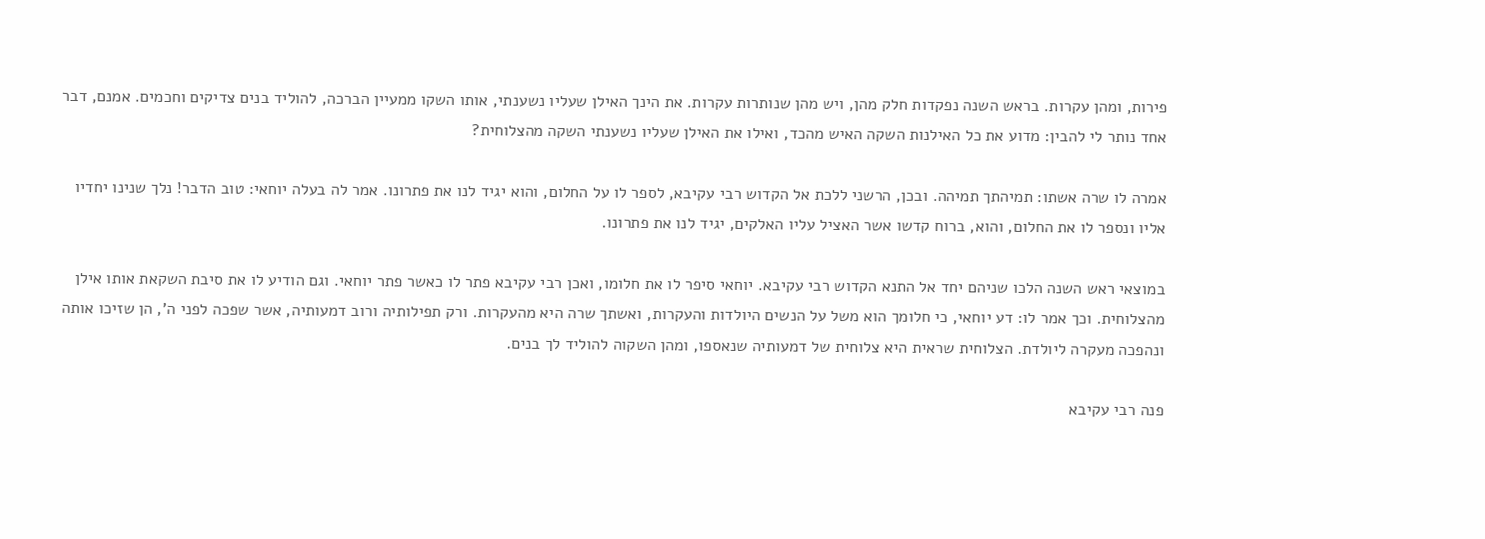פירות, ומהן עקרות. בראש השנה נפקדות חלק מהן, ויש מהן שנותרות עקרות. את הינך האילן שעליו נשענתי, אותו השקו ממעיין הברכה, להוליד בנים צדיקים וחכמים. אמנם, דבר אחד נותר לי להבין: מדוע את כל האילנות השקה האיש מהכד, ואילו את האילן שעליו נשענתי השקה מהצלוחית?

אמרה לו שרה אשתו: תמיהתך תמיהה. ובכן, הרשני ללכת אל הקדוש רבי עקיבא, לספר לו על החלום, והוא יגיד לנו את פתרונו. אמר לה בעלה יוחאי: טוב הדבר! נלך שנינו יחדיו אליו ונספר לו את החלום, והוא, ברוח קדשו אשר האציל עליו האלקים, יגיד לנו את פתרונו.

במוצאי ראש השנה הלכו שניהם יחד אל התנא הקדוש רבי עקיבא. יוחאי סיפר לו את חלומו, ואכן רבי עקיבא פתר לו כאשר פתר יוחאי. וגם הודיע לו את סיבת השקאת אותו אילן מהצלוחית. וכך אמר לו: דע יוחאי, כי חלומך הוא משל על הנשים היולדות והעקרות, ואשתך שרה היא מהעקרות. ורק תפילותיה ורוב דמעותיה, אשר שפכה לפני ה', הן שזיכו אותה ונהפכה מעקרה ליולדת. הצלוחית שראית היא צלוחית של דמעותיה שנאספו, ומהן השקוה להוליד לך בנים.

פנה רבי עקיבא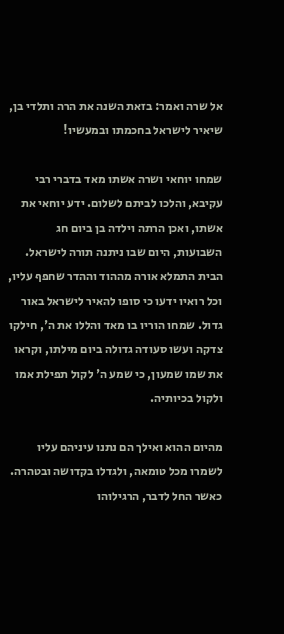אל שרה ואמר: בזאת השנה את הרה ותלדי בן, שיאיר לישראל בחכמתו ובמעשיו!

שמחו יוחאי ושרה אשתו מאד בדברי רבי עקיבא, והלכו לביתם לשלום. ידע יוחאי את אשתו, ואכן הרתה וילדה בן ביום חג השבועות, היום שבו ניתנה תורה לישראל. הבית התמלא אורה מההוד וההדר שחפף עליו, וכל רואיו ידעו כי סופו להאיר לישראל באור גדול. שמחו הוריו בו מאד והללו את ה', חילקו צדקה ועשו סעודה גדולה ביום מילתו, וקראו את שמו שמעון, כי שמע ה' לקול תפילת אמו ולקול בכיותיה.

מהיום ההוא ואילך הם נתנו עיניהם עליו לשמרו מכל טומאה, ולגדלו בקדושה ובטהרה. כאשר החל לדבר, הרגילוהו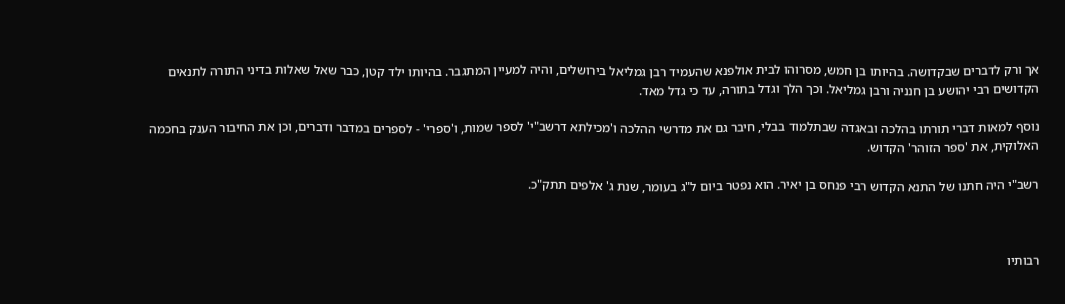אך ורק לדברים שבקדושה. בהיותו בן חמש, מסרוהו לבית אולפנא שהעמיד רבן גמליאל בירושלים, והיה למעיין המתגבר. בהיותו ילד קטן, כבר שאל שאלות בדיני התורה לתנאים הקדושים רבי יהושע בן חנניה ורבן גמליאל. וכך הלך וגדל בתורה, עד כי גדל מאד.

נוסף למאות דברי תורתו בהלכה ובאגדה שבתלמוד בבלי, חיבר גם את מדרשי ההלכה ו'מכילתא דרשב"י' לספר שמות, ו'ספרי' - לספרים במדבר ודברים, וכן את החיבור הענק בחכמה האלוקית, את 'ספר הזוהר' הקדוש.

רשב"י היה חתנו של התנא הקדוש רבי פנחס בן יאיר. הוא נפטר ביום ל"ג בעומר, שנת ג' אלפים תתק"כ.



רבותיו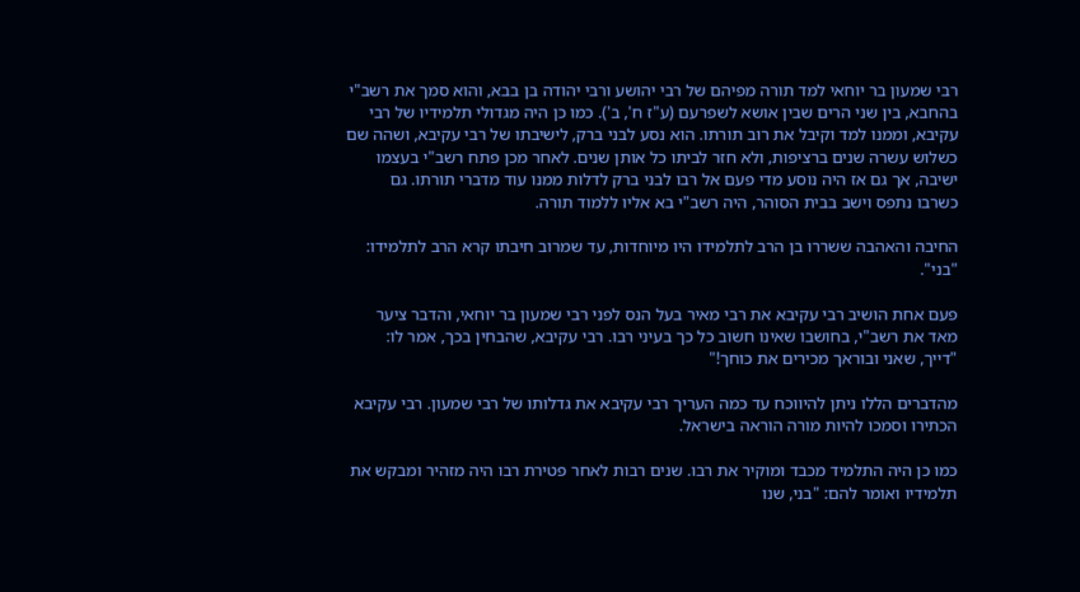רבי שמעון בר יוחאי למד תורה מפיהם של רבי יהושע ורבי יהודה בן בבא, והוא סמך את רשב"י בהחבא, בין שני הרים שבין אושא לשפרעם (ע"ז ח', ב'). כמו כן היה מגדולי תלמידיו של רבי עקיבא, וממנו למד וקיבל את רוב תורתו. הוא נסע לבני ברק, לישיבתו של רבי עקיבא, ושהה שם כשלוש עשרה שנים ברציפות, ולא חזר לביתו כל אותן שנים. לאחר מכן פתח רשב"י בעצמו ישיבה, אך גם אז היה נוסע מדי פעם אל רבו לבני ברק לדלות ממנו עוד מדברי תורתו. גם כשרבו נתפס וישב בבית הסוהר, היה רשב"י בא אליו ללמוד תורה.

החיבה והאהבה ששררו בן הרב לתלמידו היו מיוחדות, עד שמרוב חיבתו קרא הרב לתלמידו: "בני".

פעם אחת הושיב רבי עקיבא את רבי מאיר בעל הנס לפני רבי שמעון בר יוחאי, והדבר ציער מאד את רשב"י, בחושבו שאינו חשוב כל כך בעיני רבו. רבי עקיבא, שהבחין בכך, אמר לו: "דייך, שאני ובוראך מכירים את כוחך!"

מהדברים הללו ניתן להיווכח עד כמה העריך רבי עקיבא את גדלותו של רבי שמעון. רבי עקיבא הכתירו וסמכו להיות מורה הוראה בישראל.

כמו כן היה התלמיד מכבד ומוקיר את רבו. שנים רבות לאחר פטירת רבו היה מזהיר ומבקש את תלמידיו ואומר להם: "בני, שנו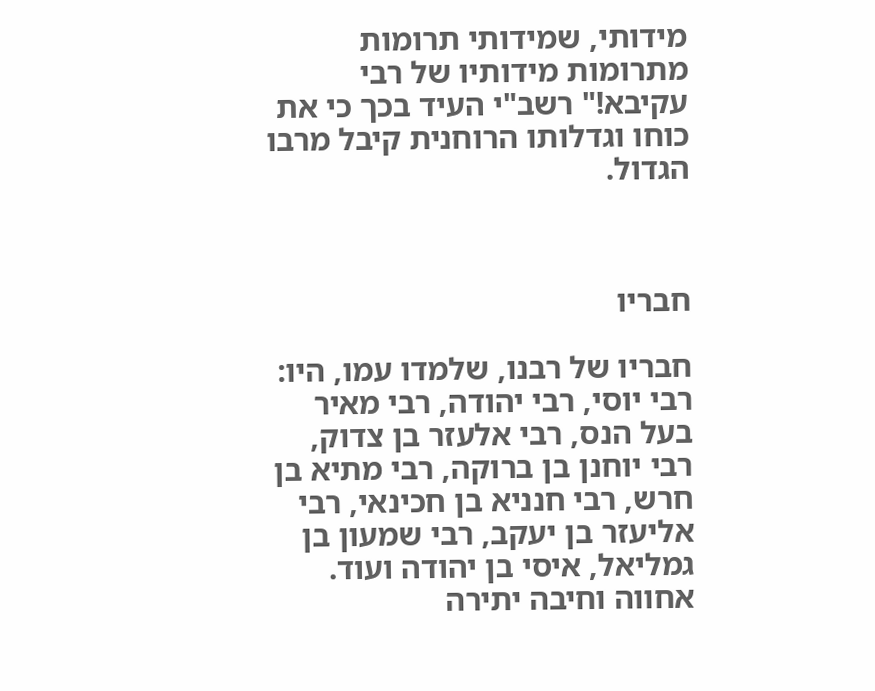מידותי, שמידותי תרומות מתרומות מידותיו של רבי עקיבא!" רשב"י העיד בכך כי את כוחו וגדלותו הרוחנית קיבל מרבו הגדול.



חבריו

חבריו של רבנו, שלמדו עמו, היו: רבי יוסי, רבי יהודה, רבי מאיר בעל הנס, רבי אלעזר בן צדוק, רבי יוחנן בן ברוקה, רבי מתיא בן חרש, רבי חנניא בן חכינאי, רבי אליעזר בן יעקב, רבי שמעון בן גמליאל, איסי בן יהודה ועוד. אחווה וחיבה יתירה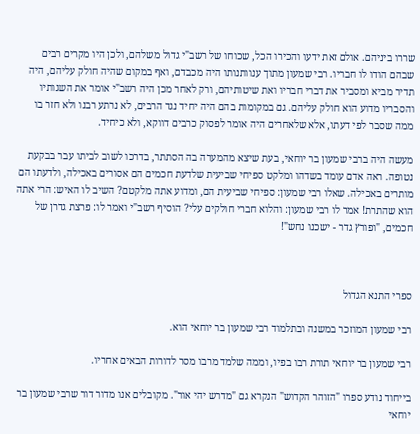שררו ביניהם. אולם זאת ידעו והכירו הכל, שכוחו של רשב"י גדול משלהם, ולכן היו מקרים רבים שבהם הודו לו חבריו. רבי שמעון מתוך ענוותנותו היה מכבדם, ואף במקום שהיה חולק עליהם, היה תדיר מביא ומסביר את דברי חבריו ואת שיטותיהם, ורק לאחר מכן היה רשב"י אומר את השגותיו והסבריו מדוע הוא חולק עליהם. גם במקומות בהם היה יחיד נגד הרבים, לא נרתע רבנו ולא חזר בו ממה שסבר לפי דעתו, אלא שלאחרים היה אומר לפסוק כרבים דווקא, ולא כיחיד.

מעשה היה ברבי שמעון בר יוחאי, בעת שיצא מהמערה בה הסתתר, בדרכו לשוב לביתו עבר בבקעת נטופה. ראה אדם עומד בשדהו ומלקט ספיחי שביעית שלדעת חכמים הם אסורים באכילה, ולדעתו הם מותרים באכילה. שאלו רבי שמעון: ספיחי שביעית הם, ומדוע אתה מלקטם? השיב לו האיש: הרי אתה הוא שהתרת! אמר לו רבי שמעון: והלוא חברי חולקים עלי? הוסיף רשב"י ואמר לו: פרצת גדרן של חכמים, "ופורץ גדר - ישכנו נחש"!



ספרי התנא הגדול

רבי שמעון המוזכר במשנה ובתלמוד רבי שמעון בר יוחאי הוא.

רבי שמעון בר יוחאי תורת רבו בפיו, וממה שלמד מרבו מסר לדורות הבאים אחריו.

בייחוד נודע ספרו "הזוהר הקדוש" הנקרא גם "מדרש יהי אור". מקובלים אנו מדור דור שרבי שמעון בר יוחאי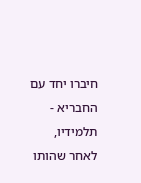חיברו יחד עם החבריא - תלמידיו, לאחר שהותו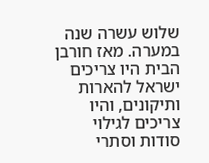שלוש עשרה שנה במערה. מאז חורבן הבית היו צריכים ישראל להארות ותיקונים, והיו צריכים לגילוי סודות וסתרי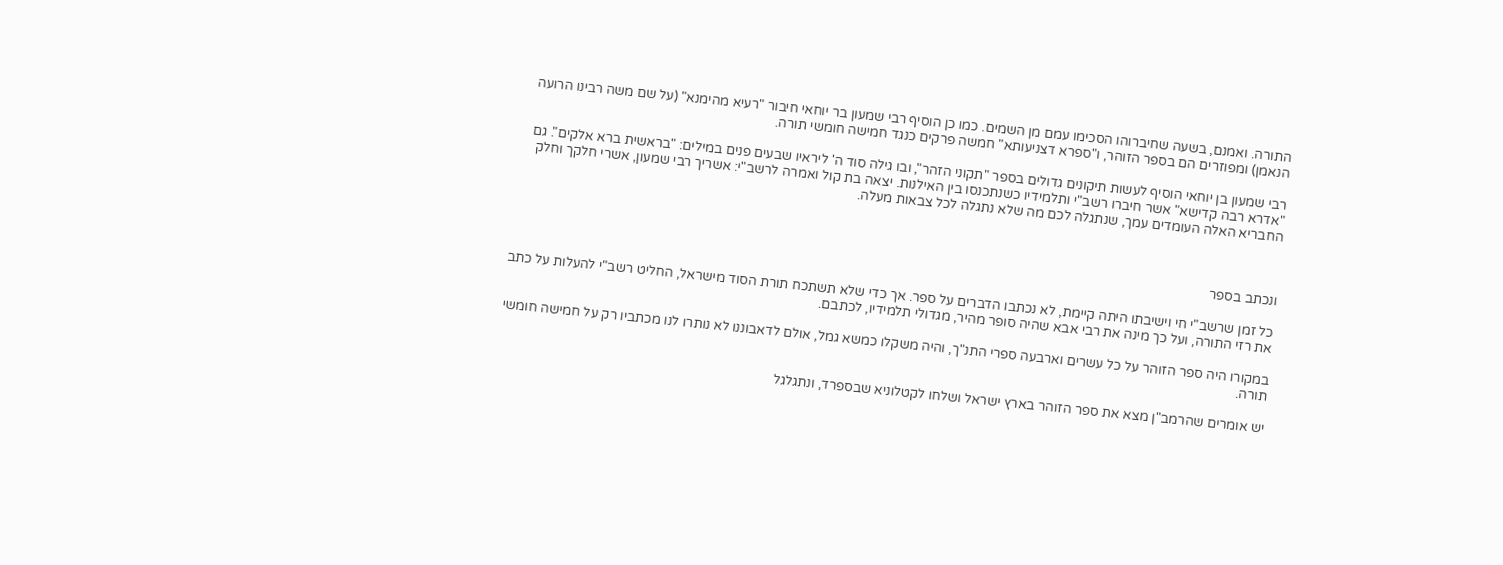התורה. ואמנם, בשעה שחיברוהו הסכימו עמם מן השמים. כמו כן הוסיף רבי שמעון בר יוחאי חיבור "רעיא מהימנא" (על שם משה רבינו הרועה הנאמן) ומפוזרים הם בספר הזוהר, ו"ספרא דצניעותא" חמשה פרקים כנגד חמישה חומשי תורה.

רבי שמעון בן יוחאי הוסיף לעשות תיקונים גדולים בספר "תקוני הזהר", ובו גילה סוד ה' ליראיו שבעים פנים במילים: "בראשית ברא אלקים". גם "אדרא רבה קדישא" אשר חיברו רשב"י ותלמידיו כשנתכנסו בין האילנות. יצאה בת קול ואמרה לרשב"י: אשריך רבי שמעון, אשרי חלקך וחלק החבריא האלה העומדים עמך, שנתגלה לכם מה שלא נתגלה לכל צבאות מעלה.



ונכתב בספר

כל זמן שרשב"י חי וישיבתו היתה קיימת, לא נכתבו הדברים על ספר. אך כדי שלא תשתכח תורת הסוד מישראל, החליט רשב"י להעלות על כתב את רזי התורה, ועל כך מינה את רבי אבא שהיה סופר מהיר, מגדולי תלמידיו, לכתבם.

במקורו היה ספר הזוהר על כל עשרים וארבעה ספרי התנ"ך, והיה משקלו כמשא גמל, אולם לדאבוננו לא נותרו לנו מכתביו רק על חמישה חומשי תורה.

יש אומרים שהרמב"ן מצא את ספר הזוהר בארץ ישראל ושלחו לקטלוניא שבספרד, ונתגלגל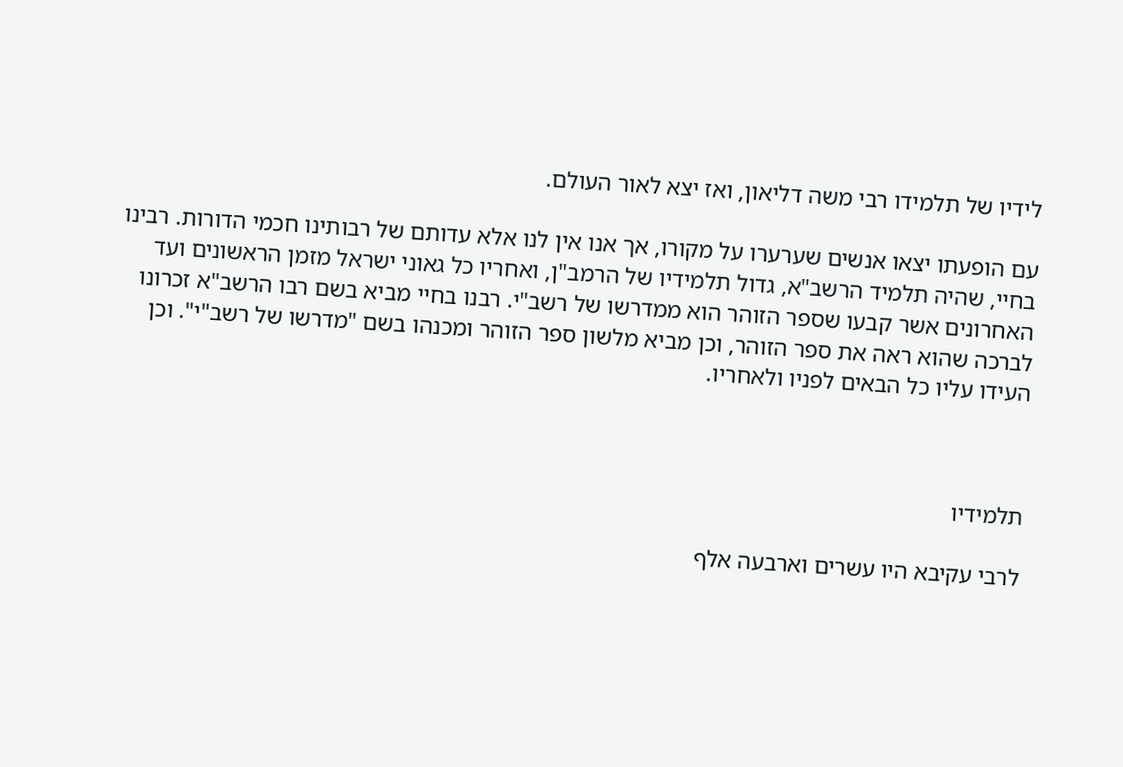לידיו של תלמידו רבי משה דליאון, ואז יצא לאור העולם.

עם הופעתו יצאו אנשים שערערו על מקורו, אך אנו אין לנו אלא עדותם של רבותינו חכמי הדורות. רבינו בחיי, שהיה תלמיד הרשב"א, גדול תלמידיו של הרמב"ן, ואחריו כל גאוני ישראל מזמן הראשונים ועד האחרונים אשר קבעו שספר הזוהר הוא ממדרשו של רשב"י. רבנו בחיי מביא בשם רבו הרשב"א זכרונו לברכה שהוא ראה את ספר הזוהר, וכן מביא מלשון ספר הזוהר ומכנהו בשם "מדרשו של רשב"י". וכן העידו עליו כל הבאים לפניו ולאחריו.



תלמידיו

לרבי עקיבא היו עשרים וארבעה אלף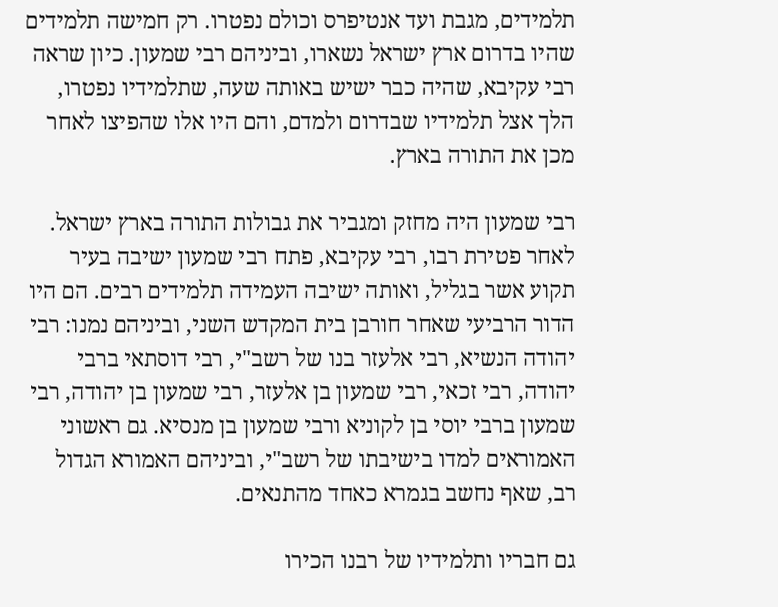תלמידים, מגבת ועד אנטיפרס וכולם נפטרו. רק חמישה תלמידים שהיו בדרום ארץ ישראל נשארו, וביניהם רבי שמעון. כיון שראה רבי עקיבא, שהיה כבר ישיש באותה שעה, שתלמידיו נפטרו, הלך אצל תלמידיו שבדרום ולמדם, והם היו אלו שהפיצו לאחר מכן את התורה בארץ.

רבי שמעון היה מחזק ומגביר את גבולות התורה בארץ ישראל. לאחר פטירת רבו, רבי עקיבא, פתח רבי שמעון ישיבה בעיר תקוע אשר בגליל, ואותה ישיבה העמידה תלמידים רבים. הם היו הדור הרביעי שאחר חורבן בית המקדש השני, וביניהם נמנו: רבי יהודה הנשיא, רבי אלעזר בנו של רשב"י, רבי דוסתאי ברבי יהודה, רבי זכאי, רבי שמעון בן אלעזר, רבי שמעון בן יהודה, רבי שמעון ברבי יוסי בן לקוניא ורבי שמעון בן מנסיא. גם ראשוני האמוראים למדו בישיבתו של רשב"י, וביניהם האמורא הגדול רב, שאף נחשב בגמרא כאחד מהתנאים.

גם חבריו ותלמידיו של רבנו הכירו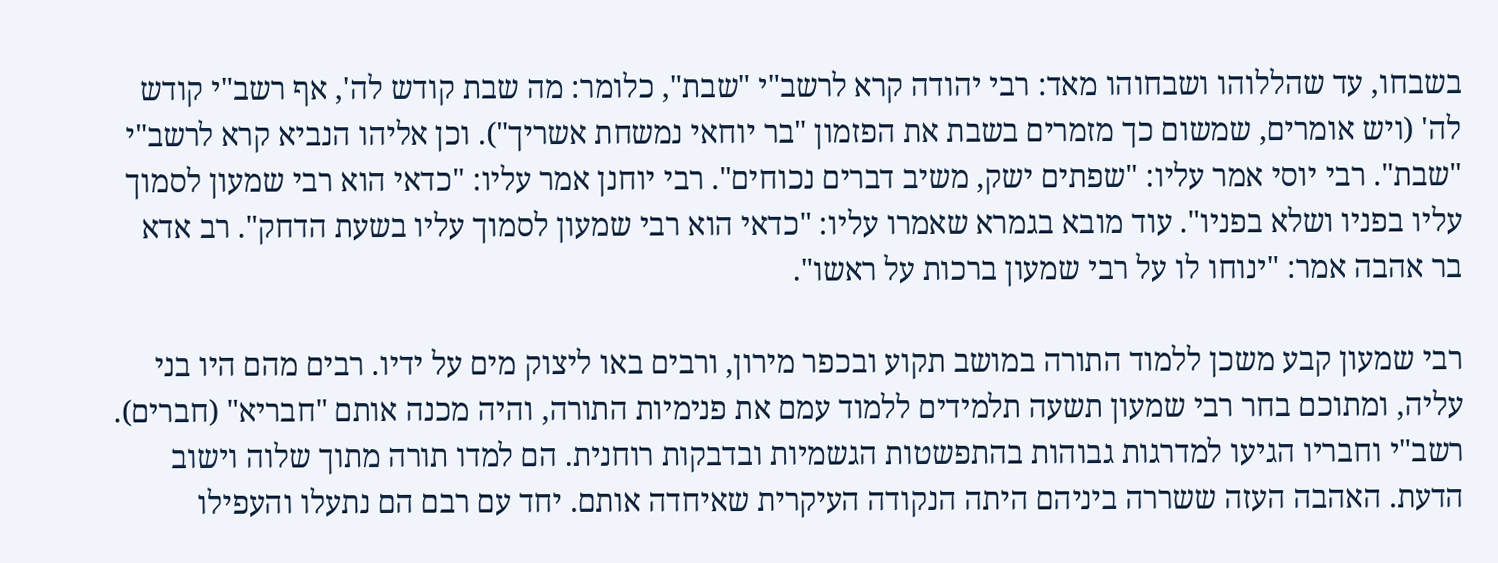בשבחו, עד שהללוהו ושבחוהו מאד: רבי יהודה קרא לרשב"י "שבת", כלומר: מה שבת קודש לה', אף רשב"י קודש לה' (ויש אומרים, שמשום כך מזמרים בשבת את הפזמון "בר יוחאי נמשחת אשריך"). וכן אליהו הנביא קרא לרשב"י "שבת". רבי יוסי אמר עליו: "שפתים ישק, משיב דברים נכוחים". רבי יוחנן אמר עליו: "כדאי הוא רבי שמעון לסמוך עליו בפניו ושלא בפניו". עוד מובא בגמרא שאמרו עליו: "כדאי הוא רבי שמעון לסמוך עליו בשעת הדחק". רב אדא בר אהבה אמר: "ינוחו לו על רבי שמעון ברכות על ראשו".

רבי שמעון קבע משכן ללמוד התורה במושב תקוע ובכפר מירון, ורבים באו ליצוק מים על ידיו. רבים מהם היו בני עליה, ומתוכם בחר רבי שמעון תשעה תלמידים ללמוד עמם את פנימיות התורה, והיה מכנה אותם "חבריא" (חברים). רשב"י וחבריו הגיעו למדרגות גבוהות בהתפשטות הגשמיות ובדבקות רוחנית. הם למדו תורה מתוך שלוה וישוב הדעת. האהבה העזה ששררה ביניהם היתה הנקודה העיקרית שאיחדה אותם. יחד עם רבם הם נתעלו והעפילו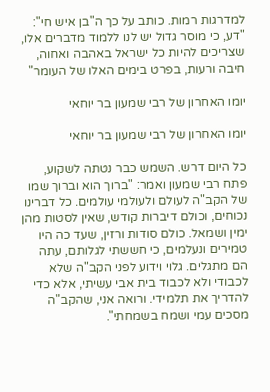למדרגות רמות. כותב על כך ה"בן איש חי": "דע, כי מוסר גדול יש לנו ללמוד מדברים אלו, שצריכים להיות כל ישראל באהבה ואחוה, חיבה ורעות, בפרט בימים האלו של העומר"

יומו האחרון של רבי שמעון בר יוחאי

יומו האחרון של רבי שמעון בר יוחאי

כל היום דרש. השמש כבר נטתה לשקוע, פתח רבי שמעון ואמר: "ברוך הוא וברוך שמו של הקב"ה לעולם ולעולמי עולמים. כל דברינו נכוחים, וכולם דיברות קודש, שאין לסטות מהן ימין ושמאל. כולם סודות ורזין, שעד כה היו טמירים ונעלמים, כי חששתי לגלותם, עתה הם מתגלים. גלוי וידוע לפני הקב"ה שלא לכבודי ולא לכבוד בית אבי עשיתי, אלא כדי להדריך את תלמידי. ורואה אני, שהקב"ה מסכים עמי ושמח בשמחתי".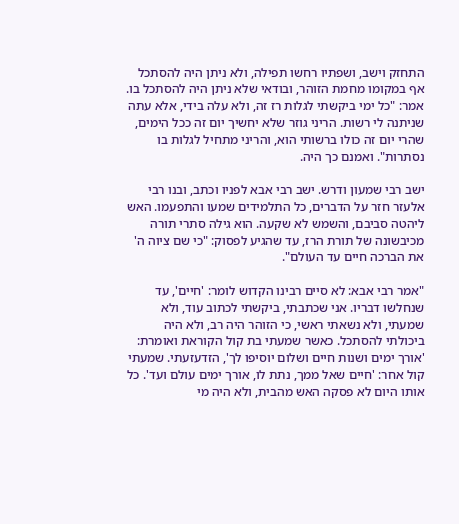התחזק וישב, ושפתיו רחשו תפילה, ולא ניתן היה להסתכל אף במקומו מחמת הזוהר, ובודאי שלא ניתן היה להסתכל בו. אמר: "כל ימי ביקשתי לגלות רז זה, ולא עלה בידי, אלא עתה שניתנה לי רשות. הריני גוזר שלא יחשיך יום זה ככל הימים, שהרי יום זה כולו ברשותי הוא, והריני מתחיל לגלות בו נסתרות". ואמנם כך היה.

ישב רבי שמעון ודרש. ישב רבי אבא לפניו וכתב, ובנו רבי אלעזר חזר על הדברים, כל התלמידים שמעו והתפעמו. האש ליהטה סביבם, והשמש לא שקעה. הוא גילה סתרי תורה מכיבשונה של תורת הרז, עד שהגיע לפסוק: "כי שם ציוה ה' את הברכה חיים עד העולם".

"אמר רבי אבא: לא סיים רבינו הקדוש לומר: 'חיים', עד שנחלשו דבריו. אני שכתבתי, ביקשתי לכתוב עוד, ולא שמעתי, ולא נשאתי ראשי, כי הזוהר היה רב, ולא היה ביכולתי להסתכל. כאשר שמעתי בת קול הקוראת ואומרת: 'אורך ימים ושנות חיים ושלום יוסיפו לך', הזדעזעתי. שמעתי קול אחר: 'חיים שאל ממך, נתת לו, אורך ימים עולם ועד'. כל אותו היום לא פסקה האש מהבית, ולא היה מי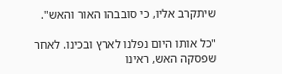שיתקרב אליו, כי סובבהו האור והאש".

"כל אותו היום נפלנו לארץ ובכינו. לאחר שפסקה האש, ראינו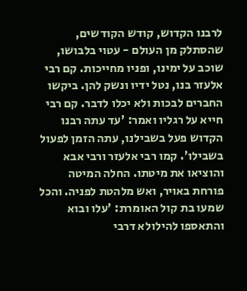לרבנו הקדוש, קודש הקודשים, שהסתלק מן העולם - עטוי בלבושו, שוכב על ימינו, ופניו מחייכות. קם רבי אלעזר בנו, נטל ידיו ונשק להן. ביקשו החברים לבכות ולא יכלו לדבר. קם רבי חייא על רגליו ואמר: 'עד עתה רבנו הקדוש פעל בשבילנו, עתה הזמן לפעול בשבילו'. קמו רבי אלעזר ורבי אבא והוציאו את מיטתו. החלה המיטה פורחת באויר, ואש מלהטת לפניה. והכל שמעו בת קול האומרת: 'עלו ובוא והתאספו להילולא דרבי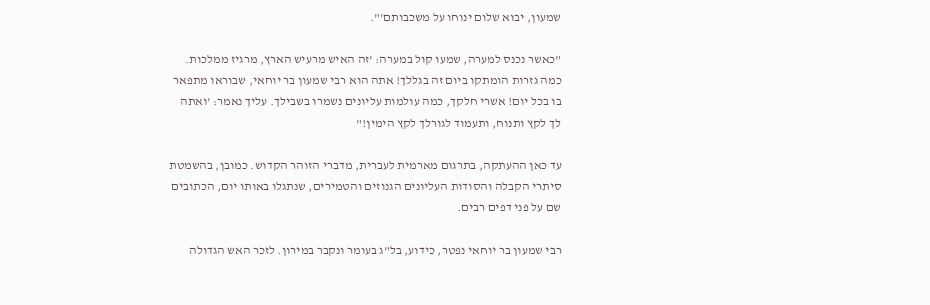שמעון, יבוא שלום ינוחו על משכבותם'".

"כאשר נכנס למערה, שמעו קול במערה: 'זה האיש מרעיש הארץ, מרגיז ממלכות. כמה גזרות הומתקו ביום זה בגללך! אתה הוא רבי שמעון בר יוחאי, שבוראו מתפאר בו בכל יום! אשרי חלקך, כמה עולמות עליונים נשמרו בשבילך. עליך נאמר: 'ואתה לך לקץ ותנוח, ותעמוד לגורלך לקץ הימין!"

עד כאן ההעתקה, בתרגום מארמית לעברית, מדברי הזוהר הקדוש. כמובן, בהשמטת סיתרי הקבלה והסודות העליונים הגנוזים והטמירים, שנתגלו באותו יום, הכתובים שם על פני דפים רבים.

רבי שמעון בר יוחאי נפטר, כידוע, בל"ג בעומר ונקבר במירון. לזכר האש הגדולה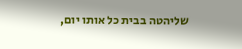שליהטה בבית כל אותו יום,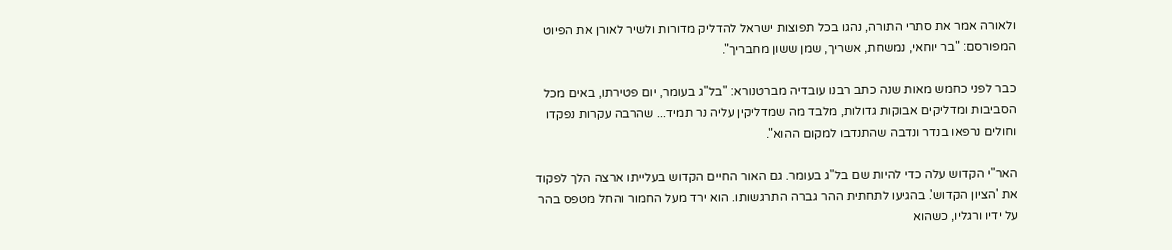ולאורה אמר את סתרי התורה, נהגו בכל תפוצות ישראל להדליק מדורות ולשיר לאורן את הפיוט המפורסם: "בר יוחאי, נמשחת, אשריך, שמן ששון מחבריך".

כבר לפני כחמש מאות שנה כתב רבנו עובדיה מברטנורא: "בל"ג בעומר, יום פטירתו, באים מכל הסביבות ומדליקים אבוקות גדולות, מלבד מה שמדליקין עליה נר תמיד... שהרבה עקרות נפקדו וחולים נרפאו בנדר ונדבה שהתנדבו למקום ההוא".

האר"י הקדוש עלה כדי להיות שם בל"ג בעומר. גם האור החיים הקדוש בעלייתו ארצה הלך לפקוד את 'הציון הקדוש'. בהגיעו לתחתית ההר גברה התרגשותו. הוא ירד מעל החמור והחל מטפס בהר על ידיו ורגליו, כשהוא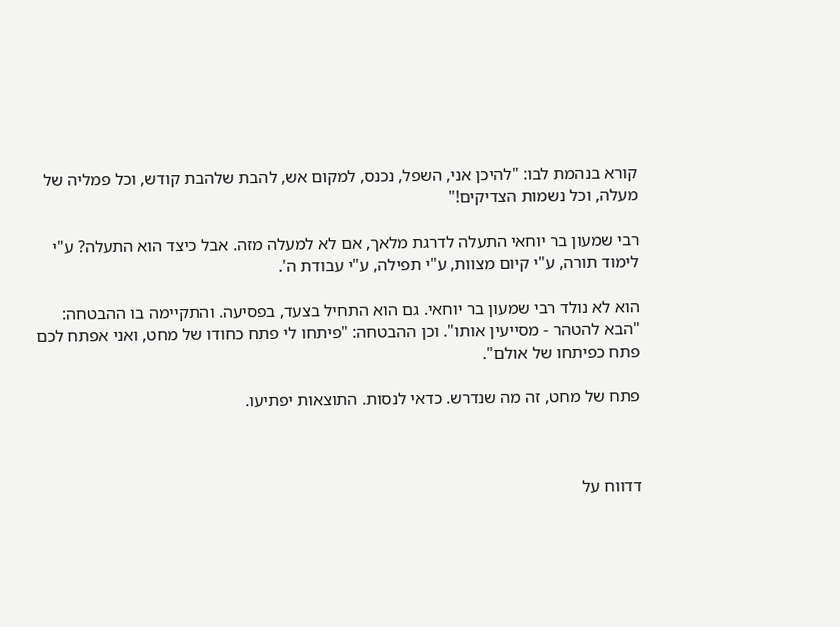קורא בנהמת לבו: "להיכן אני, השפל, נכנס, למקום אש, להבת שלהבת קודש, וכל פמליה של מעלה, וכל נשמות הצדיקים!"

רבי שמעון בר יוחאי התעלה לדרגת מלאך, אם לא למעלה מזה. אבל כיצד הוא התעלה? ע"י לימוד תורה, ע"י קיום מצוות, ע"י תפילה, ע"י עבודת ה'.

הוא לא נולד רבי שמעון בר יוחאי. גם הוא התחיל בצעד, בפסיעה. והתקיימה בו ההבטחה: "הבא להטהר - מסייעין אותו". וכן ההבטחה: "פיתחו לי פתח כחודו של מחט, ואני אפתח לכם פתח כפיתחו של אולם".

פתח של מחט, זה מה שנדרש. כדאי לנסות. התוצאות יפתיעו.



דדווח על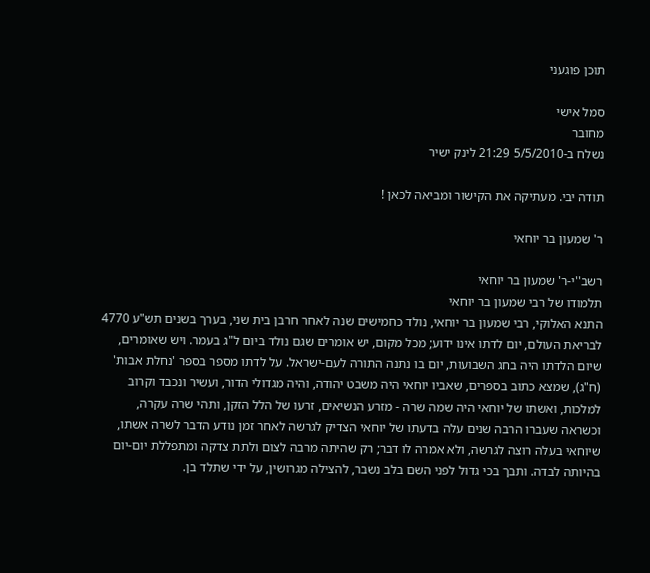תוכן פוגעני

סמל אישי
מחובר
נשלח ב-5/5/2010 21:29 לינק ישיר

תודה יבי. מעתיקה את הקישור ומביאה לכאן !

ר' שמעון בר יוחאי

רשב''י-ר' שמעון בר יוחאי
תלמודו של רבי שמעון בר יוחאי
התנא האלוקי, רבי שמעון בר יוחאי, נולד כחמישים שנה לאחר חרבן בית שני, בערך בשנים תש"ע 4770 לבריאת העולם, יום לדתו אינו ידוע; מכל מקום, יש אומרים שגם נולד ביום ל"ג בעמר. ויש שאומרים, שיום הלדתו היה בחג השבועות, יום בו נתנה התורה לעם-ישראל. על לדתו מספר בספר 'נחלת אבות' (ח"ג), שמצא כתוב בספרים, שאביו יוחאי היה משבט יהודה, והיה מגדולי הדור, ועשיר ונכבד וקרוב למלכות, ואשתו של יוחאי היה שמה שרה - מזרע הנשיאים, זרעו של הלל הזקן, ותהי שרה עקרה, וכשראה שעברו הרבה שנים עלה בדעתו של יוחאי הצדיק לגרשה לאחר זמן נודע הדבר לשרה אשתו, שיוחאי בעלה רוצה לגרשה, ולא אמרה לו דבר; רק שהיתה מרבה לצום ולתת צדקה ומתפללת יום-יום בהיותה לבדה. ותבך בכי גדול לפני השם בלב נשבר, להצילה מגרושין, על ידי שתלד בן.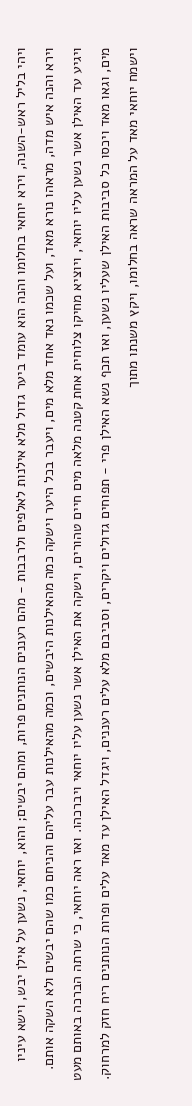ויהי בליל ראש-השנה, וירא יוחאי בחלומו והנה הוא עומד ביער גדול מלא אילנות לאלפים ולרבבות - מהם רעננים הנותנים פרות, ומהם יבשים; והוא, יוחאי, נשען על אילן יבש, וישא עיניו וירא והנה איש מדה, מראהו נורא מאד, ועל שכמו נאד אחד מלא מים, ויעבר בכל היער וישקה כמה מהאילנות היבשים, וכמה מהאילנות עבר עליהם והניחם כמו שהם יבשים ולא השקה אותם. ויגיע עד האילן אשר נשען עליו יוחאי, ויוציא מחיקו צלוחית אחת קטנה מלאה מים חיים טהורים, וישקה את האילן אשר נשען עליו יוחאי ויברכהו. ואז ראה יוחאי, כי שרתה הברכה באותם מעט מים, וגאו מאד ויכסו כל סביבות האילן שעליו נשען, ואז תכף נשא האילן פרי - תפוחים גדולים ויקרים, וסביבם מלא עלים רעננים, ויגדל האילן עד מאד עלים ופרות הנותנים ריח חזק למרחוק. וישמח יוחאי מאד על המראה שראה בחלומו, ויקץ משנתו מתוך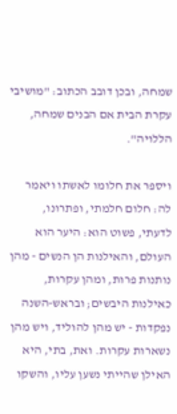שמחה, ובכן דובב הכתוב: "מושיבי עקרת הבית אם הבנים שמחה, הללויה".

ויספר את חלומו לאשתו ויאמר לה: חלום חלמתי, ופתרונו, לדעתי, פשוט הוא: היער הוא העולם, והאילנות הן הנשים - מהן נותנות פרות, ומהן עקרות, כאילנות היבשים; ובראש-השנה נפקדות - יש מהן להוליד, ויש מהן נשארות עקרות. ואת, בתי, היא האילן שהייתי נשען עליו, והשקו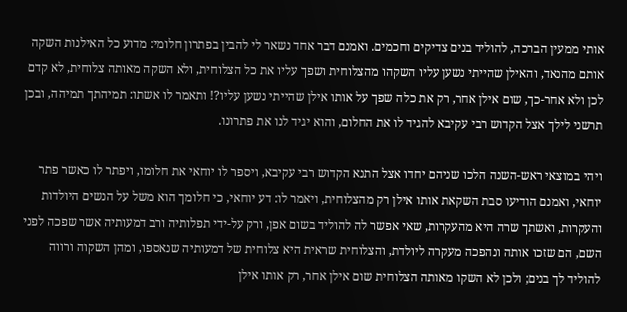אותי ממעין הברכה, להוליד בנים צדיקים וחכמים. ואמנם דבר אחד נשאר לי להבין בפתרון חלומי: מדוע כל האילנות השקה אותם מהנאד, והאילן שהייתי נשען עליו השקהו מהצלוחית ושפך עליו את כל הצלוחית, ולא השקה מאותה צלוחית, לא קדם לכן ולא אחר-כך, שום אילן אחר, רק את כלה שפך על אותו אילן שהייתי נשען עליו?! ותאמר לו אשתו: תמיהתך תמיהה, ובכן תרשני לילך אצל הקדוש רבי עקיבא להגיד לו את החלום, והוא יגיד לנו את פתרונו.

ויהי במוצאי ראש-השנה הלכו שניהם יחדו אצל התנא הקדוש רבי עקיבא, ויספר לו יוחאי את חלומו, ויפתר לו כאשר פתר יוחאי, ואמנם הודיעו סבת השקאת אותו אילן רק מהצלוחית, ויאמר לו: דע יוחאי, כי חלומך הוא משל על הנשים היולדות והעקרות, ואשתך שרה היא מהעקרות, שאי אפשר לה להוליד בשום אפן, ורק על-ידי תפלותיה ורב דמעותיה אשר שפכה לפני השם, הם שזכו אותה ונהפכה מעקרה ליולדת, והצלוחית שראית היא צלוחית של דמעותיה שנאספו, ומהן השקוה ורווה להוליד לך בנים; ולכן לא השקו מאותה הצלוחית שום אילן אחר, רק אותו אילן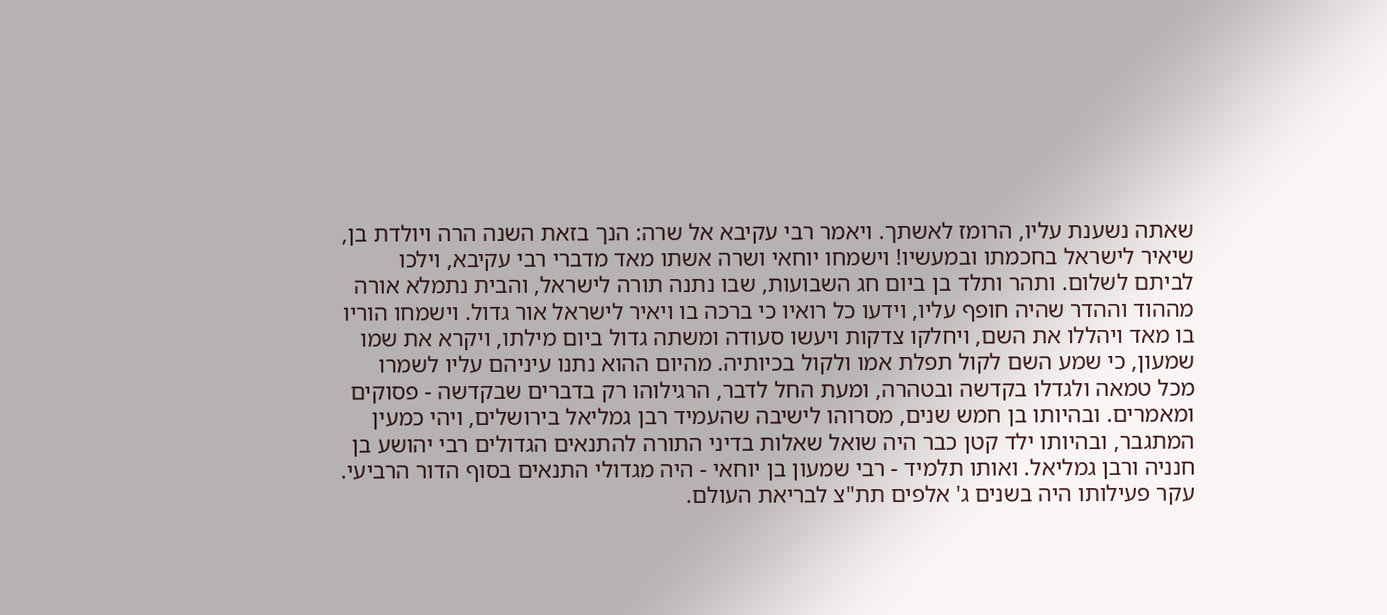שאתה נשענת עליו, הרומז לאשתך. ויאמר רבי עקיבא אל שרה: הנך בזאת השנה הרה ויולדת בן, שיאיר לישראל בחכמתו ובמעשיו! וישמחו יוחאי ושרה אשתו מאד מדברי רבי עקיבא, וילכו לביתם לשלום. ותהר ותלד בן ביום חג השבועות, שבו נתנה תורה לישראל, והבית נתמלא אורה מההוד וההדר שהיה חופף עליו, וידעו כל רואיו כי ברכה בו ויאיר לישראל אור גדול. וישמחו הוריו בו מאד ויהללו את השם, ויחלקו צדקות ויעשו סעודה ומשתה גדול ביום מילתו, ויקרא את שמו שמעון, כי שמע השם לקול תפלת אמו ולקול בכיותיה. מהיום ההוא נתנו עיניהם עליו לשמרו מכל טמאה ולגדלו בקדשה ובטהרה, ומעת החל לדבר, הרגילוהו רק בדברים שבקדשה - פסוקים ומאמרים. ובהיותו בן חמש שנים, מסרוהו לישיבה שהעמיד רבן גמליאל בירושלים, ויהי כמעין המתגבר, ובהיותו ילד קטן כבר היה שואל שאלות בדיני התורה להתנאים הגדולים רבי יהושע בן חנניה ורבן גמליאל. ואותו תלמיד - רבי שמעון בן יוחאי - היה מגדולי התנאים בסוף הדור הרביעי. עקר פעילותו היה בשנים ג' אלפים תת"צ לבריאת העולם.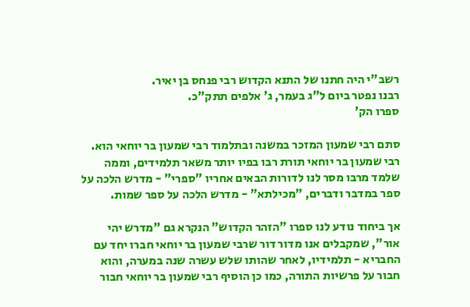רשב"י היה חתנו של התנא הקדוש רבי פנחס בן יאיר.
רבנו נפטר ביום ל"ג בעמר, ג' אלפים תתק"כ.
ספרו הק'

סתם רבי שמעון המזכר במשנה ובתלמוד רבי שמעון בר יוחאי הוא. רבי שמעון בר יוחאי תורת רבו בפיו יותר משאר תלמידים, וממה שלמד מרבו מסר לנו לדורות הבאים אחריו "ספרי" - מדרש הלכה על ספר במדבר ודברים, "מכילתא" - מדרש הלכה על ספר שמות.

אך ביחוד נודע לנו ספרו "הזהר הקדוש" הנקרא גם "מדרש יהי אור", שמקבלים אנו מדור דור שרבי שמעון בר יוחאי חברו יחד עם החבריא - תלמידיו, לאחר שהותו שלש עשרה שנה במערה, והוא חבור על פרשיות התורה, כמו כן הוסיף רבי שמעון בר יוחאי חבור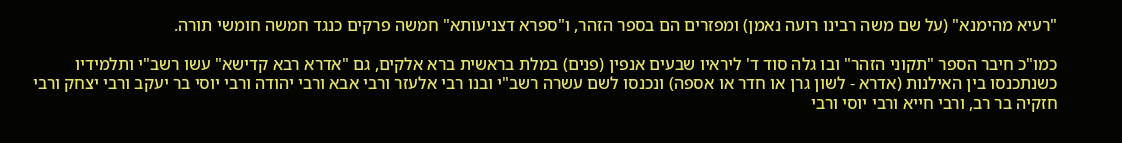"רעיא מהימנא" (על שם משה רבינו רועה נאמן) ומפזרים הם בספר הזהר, ו"ספרא דצניעותא" חמשה פרקים כנגד חמשה חומשי תורה.

כמו"כ חיבר הספר "תקוני הזהר" ובו גלה סוד ד' ליראיו שבעים אנפין (פנים) במלת בראשית ברא אלקים, גם "אדרא רבא קדישא" עשו רשב"י ותלמידיו כשנתכנסו בין האילנות (אדרא - לשון גרן או חדר או אספה) ונכנסו לשם עשרה רשב"י ובנו רבי אלעזר ורבי אבא ורבי יהודה ורבי יוסי בר יעקב ורבי יצחק ורבי חזקיה בר רב, ורבי חייא ורבי יוסי ורבי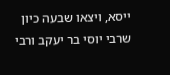ייסא, ויצאו שבעה כיון שרבי יוסי בר יעקב ורבי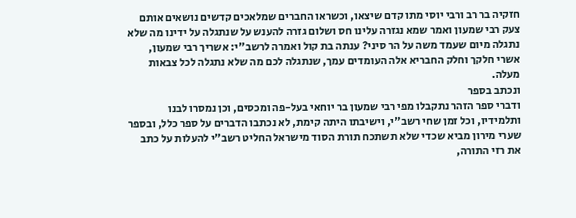חזקיה בר רב ורבי יוסי מתו קדם שיצאו, וכשראו החברים שמלאכים קדשים נושאים אותם צעק רבי שמעון ואמר שמא נגזרה עלינו חס ושלום גזרה להענש על שנתגלה על ידינו מה שלא נתגלה מיום שעמד משה על הר סיני? ענתה בת קול ואמרה לרשב"י: אשריך רבי שמעון, אשרי חלקך וחלק החבריא אלה העומדים עמך, שנתגלה לכם מה שלא נתגלה לכל צבאות מעלה.
ונכתב בספר
ודברי ספר הזהר נתקבלו מפי רבי שמעון בר יוחאי בעל-פה ומכסים, וכן נמסרו לבנו ותלמידיו, וכל זמן שחי רשב"י, וישיבתו היתה קימת, לא נכתבו הדברים על ספר כלל, ובספר שערי מירון מביא שכדי שלא תשתכח תורת הסוד מישראל החליט רשב"י להעלות על כתב את רזי התורה,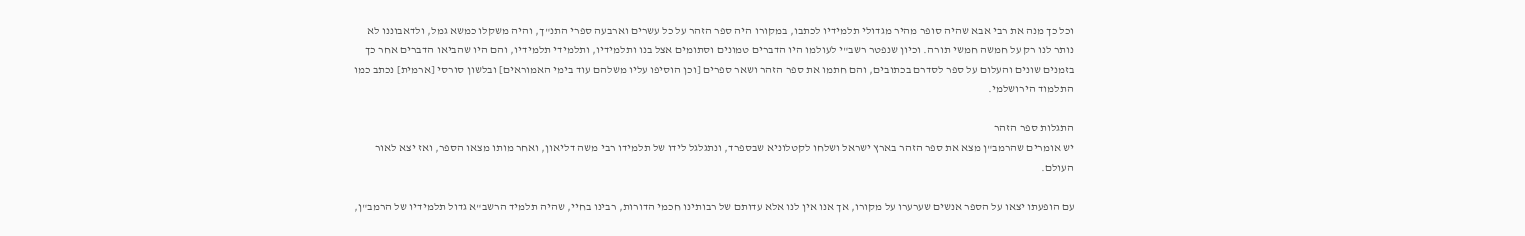וכל כך מנה את רבי אבא שהיה סופר מהיר מגדולי תלמידיו לכתבו, במקורו היה ספר הזהר על כל עשרים וארבעה ספרי התנ"ך, והיה משקלו כמשא גמל, ולדאבוננו לא נותר לנו רק על חמשה חמשי תורה. וכיון שנפטר רשב"י לעולמו היו הדברים טמונים וסתומים אצל בנו ותלמידיו, ותלמידי תלמידיו, והם היו שהביאו הדברים אחר כך בזמנים שונים והעלום על ספר לסדרם בכתובים, והם חתמו את ספר הזהר ושאר ספרים [וכן הוסיפו עליו משלהם עוד בימי האמוראים] ובלשון סורסי [ארמית] נכתב כמו התלמוד הירושלמי.

התגלות ספר הזהר
יש אומרים שהרמב"ן מצא את ספר הזהר בארץ ישראל ושלחו לקטלוניא שבספרד, ונתגלגל לידו של תלמידו רבי משה דליאון, ואחר מותו מצאו הספר, ואז יצא לאור העולם.

עם הופעתו יצאו על הספר אנשים שערערו על מקורו, אך אנו אין לנו אלא עדותם של רבותינו חכמי הדורות, רבינו בחיי, שהיה תלמיד הרשב"א גדול תלמידיו של הרמב"ן,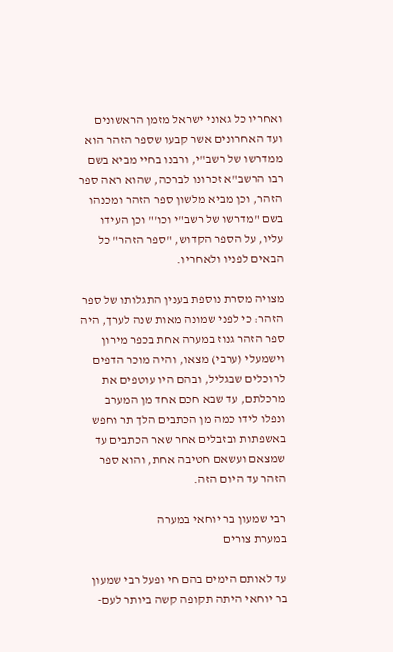ואחריו כל גאוני ישראל מזמן הראשונים ועד האחרונים אשר קבעו שספר הזהר הוא ממדרשו של רשב"י, ורבנו בחיי מביא בשם רבו הרשב"א זכרונו לברכה, שהוא ראה ספר הזהר, וכן מביא מלשון ספר הזהר ומכנהו בשם "מדרשו של רשב"י וכו'" וכן העידו עליו, על הספר הקדוש, "ספר הזהר" כל הבאים לפניו ולאחריו.

מצויה מסרת נוספת בענין התגלותו של ספר הזהר: כי לפני שמונה מאות שנה לערך, היה ספר הזהר גנוז במערה אחת בכפר מירון וישמעלי (ערבי) מצאו, והיה מוכר הדפים לרוכלים שבגליל, ובהם היו עוטפים את מרכלתם, עד שבא חכם אחד מן המערב ונפלו לידו כמה מן הכתבים הלך תר וחפש באשפתות ובזבלים אחר שאר הכתבים עד שמצאם ועשאם חטיבה אחת, והוא ספר הזהר עד היום הזה.

רבי שמעון בר יוחאי במערה
במערת צורים

עד לאותם הימים בהם חי ופעל רבי שמעון בר יוחאי היתה תקופה קשה ביותר לעם-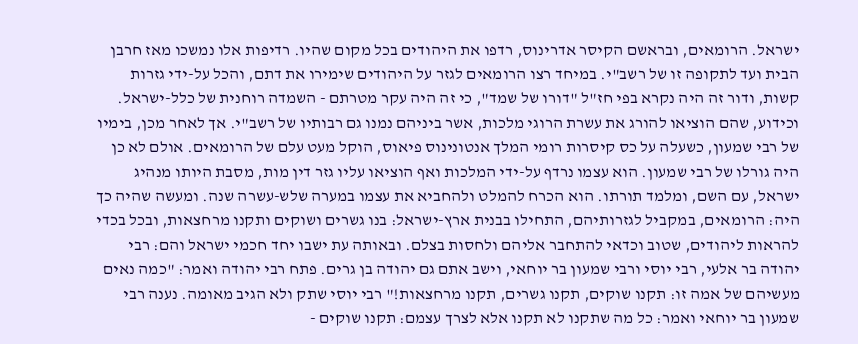ישראל. הרומאים, ובראשם הקיסר אדרינוס, רדפו את היהודים בכל מקום שהיו. רדיפות אלו נמשכו מאז חרבן הבית ועד לתקופה זו של רשב"י. במיחד רצו הרומאים לגזר על היהודים שימירו את דתם, והכל על-ידי גזרות קשות, ודור זה היה נקרא בפי חז"ל "דורו של שמד", כי זה היה עקר מטרתם - השמדה רוחנית של כלל-ישראל. וכידוע, שהם הוציאו להורג את עשרת הרוגי מלכות, אשר ביניהם נמנו גם רבותיו של רשב"י. אך לאחר מכן, בימיו של רבי שמעון, כשעלה על כס קיסרות רומי המלך אנטונינוס פיאוס, הוקל מעט עלם של הרומאים. אולם לא כן היה גורלו של רבי שמעון. הוא עצמו נרדף על-ידי המלכות ואף הוציאו עליו גזר דין מות, מסבת היותו מנהיג ישראל, עם השם, ומלמד תורתו. הוא הכרח להמלט ולהחביא את עצמו במערה שלש-עשרה שנה. ומעשה שהיה כך היה: הרומאים, במקביל לגזרותיהם, התחילו בבנית ארץ-ישראל: בנו גשרים ושוקים ותקנו מרחצאות, ובכל בכדי להראות ליהודים, שטוב וכדאי להתחבר אליהם ולחסות בצלם. ובאותה עת ישבו יחד חכמי ישראל והם: רבי יהודה בר אלעי, רבי יוסי ורבי שמעון בר יוחאי, וישב אתם גם יהודה בן גרים. פתח רבי יהודה ואמר: "כמה נאים מעשיהם של אמה זו: תקנו שוקים, תקנו גשרים, תקנו מרחצאות!" רבי יוסי שתק ולא הגיב מאומה. נענה רבי שמעון בר יוחאי ואמר: כל מה שתקנו לא תקנו אלא לצרך עצמם: תקנו שוקים -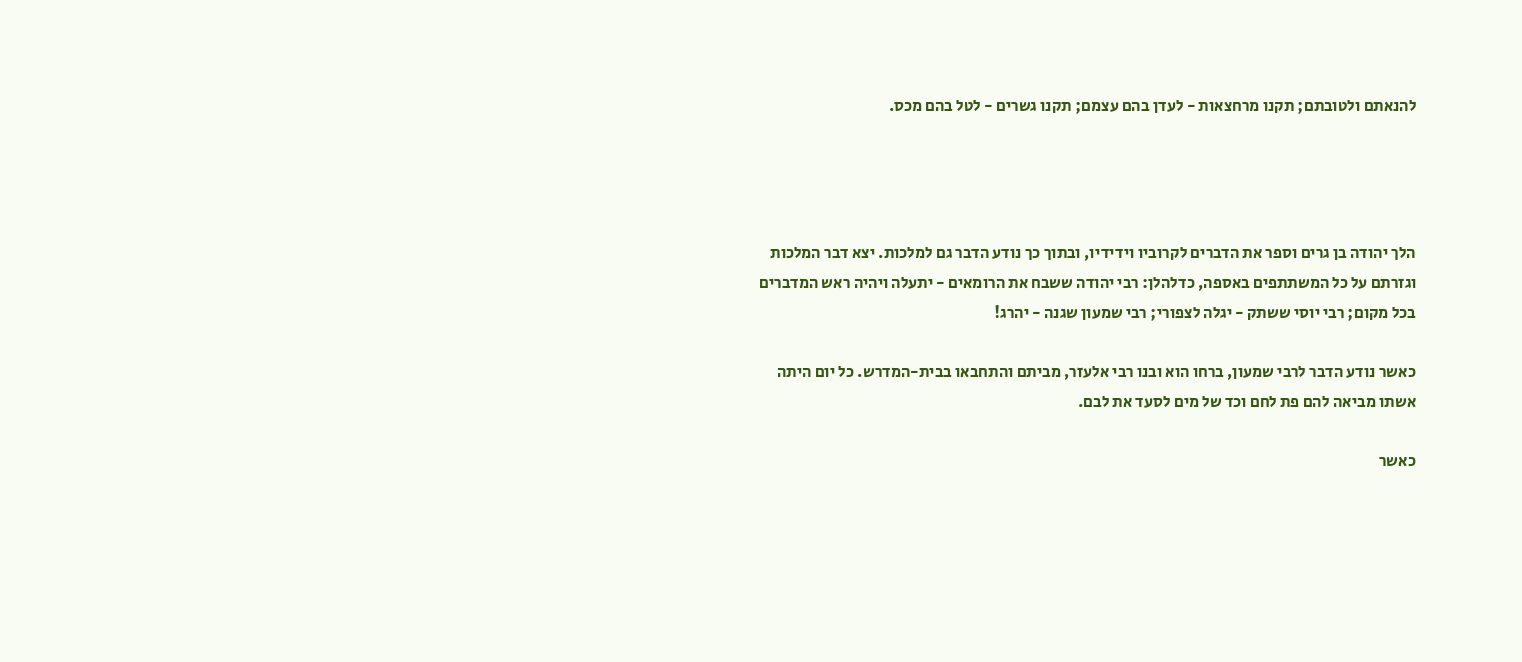להנאתם ולטובתם; תקנו מרחצאות - לעדן בהם עצמם; תקנו גשרים - לטל בהם מכס.




הלך יהודה בן גרים וספר את הדברים לקרוביו וידידיו, ובתוך כך נודע הדבר גם למלכות. יצא דבר המלכות וגזרתם על כל המשתתפים באספה, כדלהלן: רבי יהודה ששבח את הרומאים - יתעלה ויהיה ראש המדברים בכל מקום; רבי יוסי ששתק - יגלה לצפורי; רבי שמעון שגנה - יהרג!

כאשר נודע הדבר לרבי שמעון, ברחו הוא ובנו רבי אלעזר, מביתם והתחבאו בבית-המדרש. כל יום היתה אשתו מביאה להם פת לחם וכד של מים לסעד את לבם.

כאשר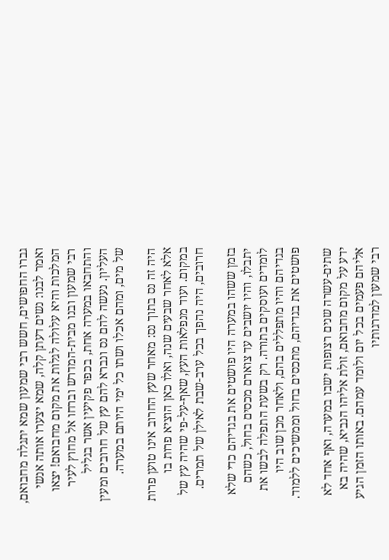גברו החפושים, חשש רבי שמעון שמא יתגלה מחבואם, ואמר לבנו: נשים דעתן קלה, שמא יצערו אותה אנשי המלכות והיא עלולה לגלות את מקום מחבואם! יצאו רבי שמעון ובנו מבית-המדרש וברחו אל מחוץ לעיר והתחבאו במערה אחת, בכפר פקיעין אשר בגליל העליון. נעשה להם נס ונברא להם עץ של חרובים ומעין של מים, ומהם אכלו ושתו כל ימי היותם במערה.

היה זה נס בתוך נס: מאחר שעץ החרוב אינו טוען פרות אלא לאחר שבעים שנה, ואלו כאן הוציא פרות בו במקום. ועוד מנפלאות העץ, שאף-על-פי שהיה עץ של חרובים, היה נהפך בכל ערב-שבת לאילן של תמרים.

בזמן ששהו במערה היו פושטים את בגדיהם כדי שלא יתבלו, והיו יושבים עד צוארם מכסים בחול, כשהם לומדים ועוסקים בתורה. רק בשעת התפלה לבשו את בגדיהם והיו מתפללים בהם, ולאחר מכן שוב היו פושטים את בגדיהם, מתכסים בחול וממשיכים ללמוד.

שתים-עשרה שנים רצופות ישבו במערה, ואף אחד לא ידע על מקום מחבואם, זולת אליהו הנביא, שהיה בא אליהם פעמים בכל יום ולומד עמהם. באותו הזמן הגיע רבי שמעון למדרגותיו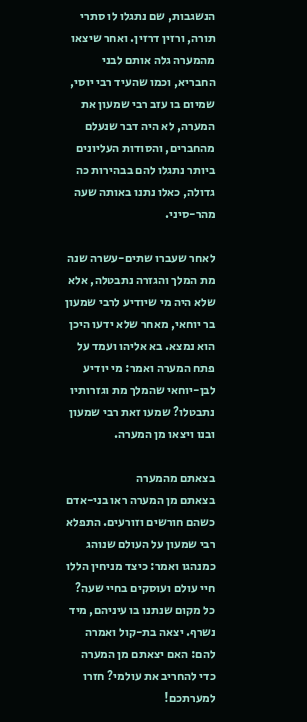הנשגבות, שם נתגלו לו סתרי תורה, ורזין דרזין. ואחר שיצאו מהמערה גלה אותם לבני החבריא, וכמו שהעיד רבי יוסי, שמיום בו עזב רבי שמעון את המערה, לא היה דבר שנעלם מהחברים, והסודות העליונים ביותר נתגלו להם בבהירות כה גדולה, כאלו נתנו באותה שעה מהר-סיני.

לאחר שעברו שתים-עשרה שנה מת המלך והגזרה נתבטלה, אלא שלא היה מי שיודיע לרבי שמעון בר יוחאי, מאחר שלא ידעו היכן הוא נמצא. בא אליהו ועמד על פתח המערה ואמר: מי יודיע לבן-יוחאי שהמלך מת וגזרותיו נתבטלו? שמעו זאת רבי שמעון ובנו ויצאו מן המערה.

בצאתם מהמערה
בצאתם מן המערה ראו בני-אדם כשהם חורשים וזורעים. התפלא רבי שמעון על העולם שנוהג כמנהגו ואמר: כיצד מניחין הללו חיי עולם ועוסקים בחיי שעה? כל מקום שנתנו בו עיניהם, מיד נשרף. יצאה בת-קול ואמרה להם: האם יצאתם מן המערה כדי להחריב את עולמי? חזרו למערתכם!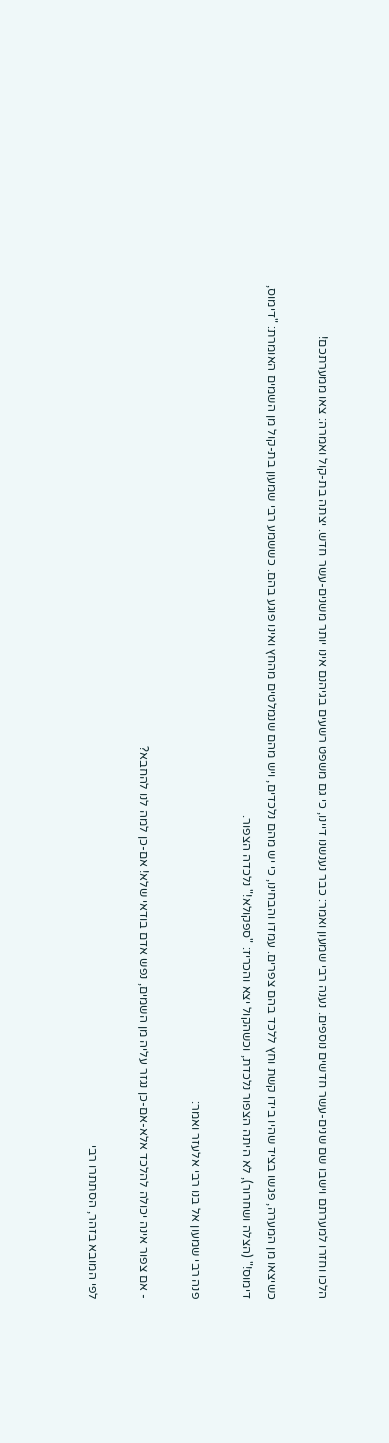הלכו וחזרו למערתם וישבו שם שנים-עשר חדשים נוספים. נענה רבי שמעון ואמר: כבר נענשנו דיינו, כי גם משפט רשעים בגיהנם אינו יותר משנים-עשר חדש. יצתה בת-קול ואמרה: צאו ממערתכם!

כשיצאו מן המערה, פגשו בציד שהיו בידו קשת וחץ ללכד בהם צפרים. עמדו והבחינו, כי יש מהם נלכדים, ויש מהם שנמלטים מהחץ ואינו פוגע בהם. כששמע רבי שמעון בת-קול מן השמים האומרת: "דימוס, דימוס!" (הצלה ושחרור), לא היתה הצפור נלכדת, וכשהקול יצא והכריז: "ספקולא!" נלכדה הצפור.

פנה רבי שמעון אל בנו רבי אלעזר ואמר:

- אם צפור אינה יכולה להלכד אלא-אם-כן נגזר עליה מן השמים, נפש אדם בודאי שלא! אם-כן למה לנו להחבא?

לפי המובא בזהר, הסתתרו רבי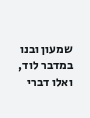שמעון ובנו במדבר לוד, ואלו דברי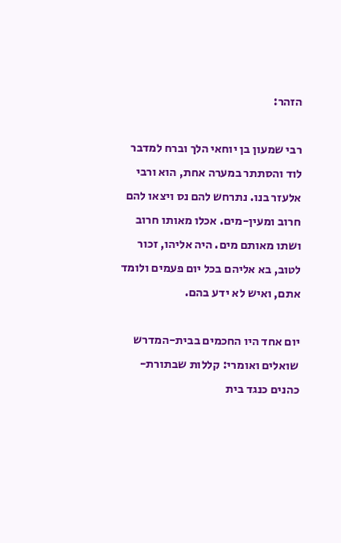הזהר:

רבי שמעון בן יוחאי הלך וברח למדבר לוד והסתתר במערה אחת, הוא ורבי אלעזר בנו. נתרחש להם נס ויצאו להם חרוב ומעין-מים. אכלו מאותו חרוב ושתו מאותם מים. היה אליהו, זכור לטוב, בא אליהם בכל יום פעמים ולומד אתם, ואיש לא ידע בהם.

יום אחד היו החכמים בבית-המדרש שואלים ואומרי: קללות שבתורת-כהנים כנגד בית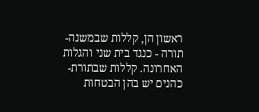ראשון הן, קללות שבמשנה-תורה - כנגד בית שני והגלות האחרונה. קללות שבתורת-כהנים יש בהן הבטחות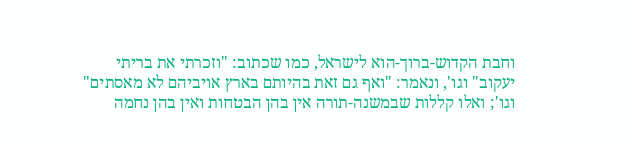וחבת הקדוש-ברוך-הוא לישראל, כמו שכתוב: "וזכרתי את בריתי יעקוב" וגו', ונאמר: "ואף גם זאת בהיותם בארץ אויביהם לא מאסתים" וגו'; ואלו קללות שבמשנה-תורה אין בהן הבטחות ואין בהן נחמה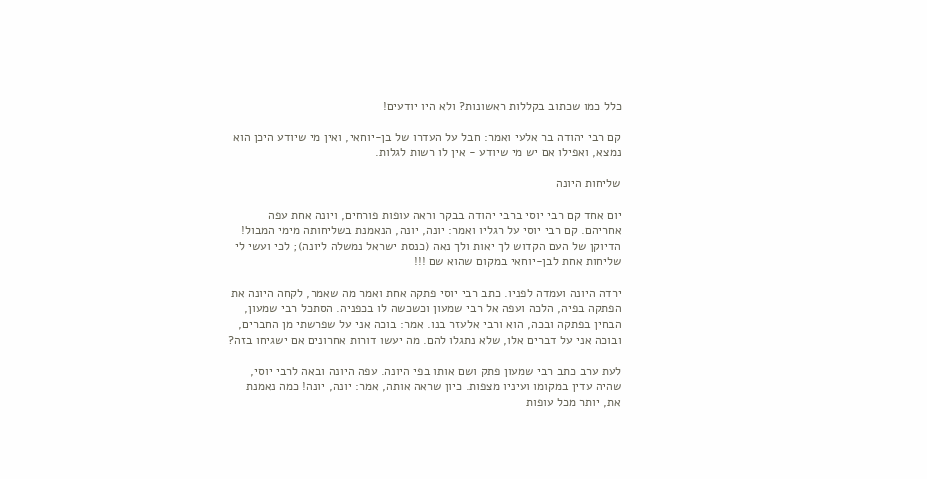כלל כמו שכתוב בקללות ראשונות? ולא היו יודעים!

קם רבי יהודה בר אלעי ואמר: חבל על העדרו של בן-יוחאי, ואין מי שיודע היכן הוא נמצא, ואפילו אם יש מי שיודע - אין לו רשות לגלות.

שליחות היונה

יום אחד קם רבי יוסי ברבי יהודה בבקר וראה עופות פורחים, ויונה אחת עפה אחריהם. קם רבי יוסי על רגליו ואמר: יונה, יונה, הנאמנת בשליחותה מימי המבול! הדיוקן של העם הקדוש לך יאות ולך נאה (כנסת ישראל נמשלה ליונה); לכי ועשי לי שליחות אחת לבן-יוחאי במקום שהוא שם !!!

ירדה היונה ועמדה לפניו. כתב רבי יוסי פתקה אחת ואמר מה שאמר, לקחה היונה את הפתקה בפיה, הלכה ועפה אל רבי שמעון וכשכשה לו בכפניה. הסתכל רבי שמעון, הבחין בפתקה ובכה, הוא ורבי אלעזר בנו. אמר: בוכה אני על שפרשתי מן החברים, ובוכה אני על דברים אלו, שלא נתגלו להם. מה יעשו דורות אחרונים אם ישגיחו בזה?

לעת ערב כתב רבי שמעון פתק ושם אותו בפי היונה. עפה היונה ובאה לרבי יוסי, שהיה עדין במקומו ועיניו מצפות. כיון שראה אותה, אמר: יונה, יונה! כמה נאמנת את, יותר מכל עופות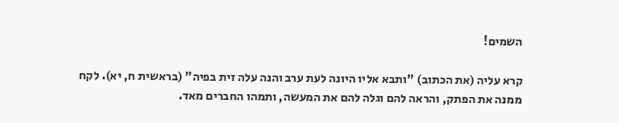השמים!

קרא עליה (את הכתוב) "ותבא אליו היונה לעת ערב והנה עלה זית בפיה" (בראשית ח, יא). לקח ממנה את הפתק, והראה להם וגלה להם את המעשה, ותמהו החברים מאד.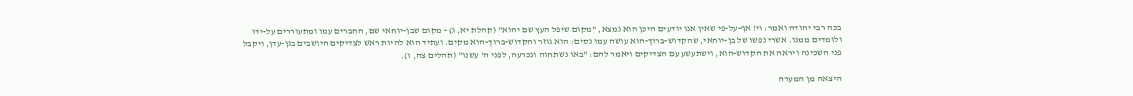בכה רבי יהודה ואמר: וי! אף-על-פי שאין אנו יודעים היכן הוא נמצא, "מקום שיפל העץ שם יהוא" (קהלת יא, ג) - מקום שבן-יוחאי שם, החברים עמו ומתעוררים על-ידו ולומדים ממנו. אשרי נפשו של בן-יוחאי, שהקדוש-ברוך-הוא עושה עמו נסים: הוא גוזר והקדוש-ברוך-הוא מקים. ועתיד הוא להיות ראש לצדיקים היושבים בגן-עדן, ויקבל פני השכינה ויראה את הקדוש-הוא, וישתעשע עם הצדיקים ויאמר להם: "באו נשתחוה ונכרעה, לפני ה' עשנו" (תהלים צה, ו).

היצאה מן המערה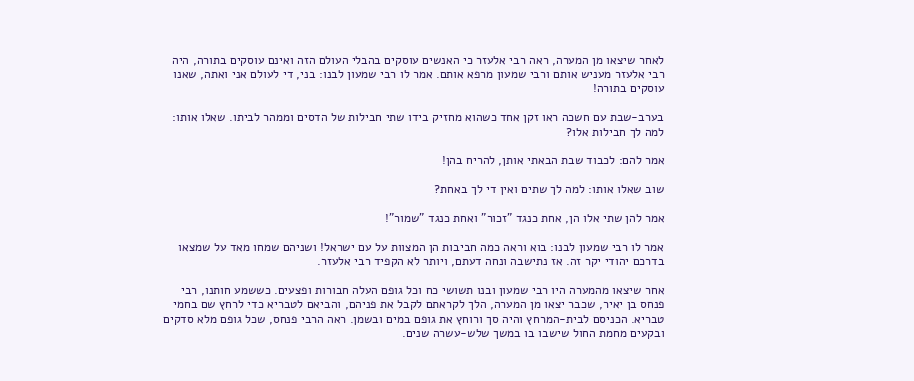לאחר שיצאו מן המערה, ראה רבי אלעזר כי האנשים עוסקים בהבלי העולם הזה ואינם עוסקים בתורה, היה רבי אלעזר מעניש אותם ורבי שמעון מרפא אותם. אמר לו רבי שמעון לבנו: בני, די לעולם אני ואתה, שאנו עוסקים בתורה!

בערב-שבת עם חשכה ראו זקן אחד כשהוא מחזיק בידו שתי חבילות של הדסים וממהר לביתו. שאלו אותו: למה לך חבילות אלו?

אמר להם: לכבוד שבת הבאתי אותן, להריח בהן!

שוב שאלו אותו: למה לך שתים ואין די לך באחת?

אמר להן שתי אלו הן, אחת כנגד "זכור" ואחת כנגד "שמור"!

אמר לו רבי שמעון לבנו: בוא וראה כמה חביבות הן המצוות על עם ישראל! ושניהם שמחו מאד על שמצאו בדרכם יהודי יקר זה. אז נתישבה ונחה דעתם, ויותר לא הקפיד רבי אלעזר.

אחר שיצאו מהמערה היו רבי שמעון ובנו תשושי כח וכל גופם העלה חבורות ופצעים. כששמע חותנו, רבי פנחס בן יאיר, שכבר יצאו מן המערה, הלך לקראתם לקבל את פניהם, והביאם לטבריא כדי לרחץ שם בחמי טבריא. הכניסם לבית-המרחץ והיה סך ורוחץ את גופם במים ובשמן. ראה הרבי פנחס, שכל גופם מלא סדקים ובקעים מחמת החול שישבו בו במשך שלש-עשרה שנים.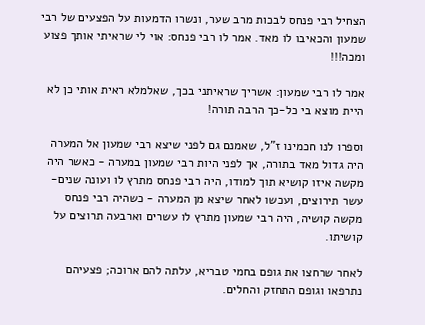הצחיל רבי פנחס לבכות מרב שער, ונשרו הדמעות על הפצעים של רבי שמעון והכאיבו לו מאד. אמר לו רבי פנחס: אוי לי שראיתי אותך פצוע ומכה!!!

אמר לו רבי שמעון: אשריך שראיתני בכך, שאלמלא ראית אותי כן לא היית מוצא בי כל-כך הרבה תורה!

וספרו לנו חכמינו ז"ל, שאמנם גם לפני שיצא רבי שמעון אל המערה היה גדול מאד בתורה, אך לפני היות רבי שמעון במערה - כאשר היה מקשה איזו קושיא תוך למודו, היה רבי פנחס מתרץ לו ועונה שנים-עשר תירוצים, ועכשו לאחר שיצא מן המערה - כשהיה רבי פנחס מקשה קושיה, היה רבי שמעון מתרץ לו עשרים וארבעה תרוצים על קושיתו.

לאחר שרחצו את גופם בחמי טבריא, עלתה להם ארוכה; פצעיהם נתרפאו וגופם התחזק והחלים.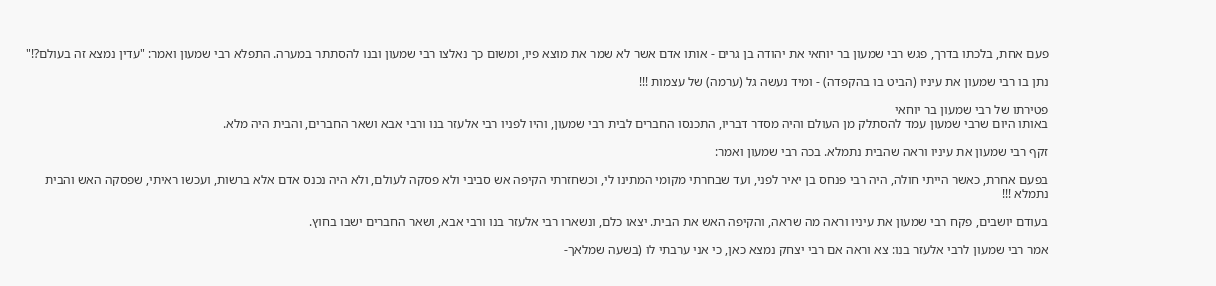פעם אחת, בלכתו בדרך, פגש רבי שמעון בר יוחאי את יהודה בן גרים - אותו אדם אשר לא שמר את מוצא פיו, ומשום כך נאלצו רבי שמעון ובנו להסתתר במערה. התפלא רבי שמעון ואמר: "עדין נמצא זה בעולם?!"

נתן בו רבי שמעון את עיניו (הביט בו בהקפדה) - ומיד נעשה גל (ערמה) של עצמות !!!

פטירתו של רבי שמעון בר יוחאי
באותו היום שרבי שמעון עמד להסתלק מן העולם והיה מסדר דבריו, התכנסו החברים לבית רבי שמעון, והיו לפניו רבי אלעזר בנו ורבי אבא ושאר החברים, והבית היה מלא.

זקף רבי שמעון את עיניו וראה שהבית נתמלא. בכה רבי שמעון ואמר:

בפעם אחרת, כאשר הייתי חולה, היה רבי פנחס בן יאיר לפני, ועד שבחרתי מקומי המתינו לי, וכשחזרתי הקיפה אש סביבי ולא פסקה לעולם, ולא היה נכנס אדם אלא ברשות, ועכשו ראיתי, שפסקה האש והבית נתמלא !!!

בעודם יושבים, פקח רבי שמעון את עיניו וראה מה שראה, והקיפה האש את הבית. יצאו כלם, ונשארו רבי אלעזר בנו ורבי אבא, ושאר החברים ישבו בחוץ.

אמר רבי שמעון לרבי אלעזר בנו: צא וראה אם רבי יצחק נמצא כאן, כי אני ערבתי לו (בשעה שמלאך-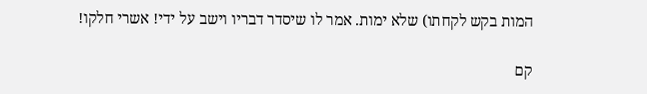המות בקש לקחתו) שלא ימות. אמר לו שיסדר דבריו וישב על ידי! אשרי חלקו!

קם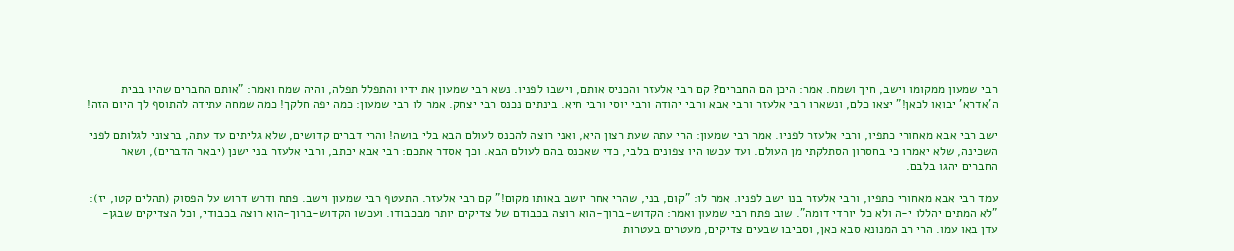רבי שמעון ממקומו וישב, חיך ושמח. אמר: היכן הם החברים? קם רבי אלעזר והכניס אותם, וישבו לפניו. נשא רבי שמעון את ידיו והתפלל תפלה, והיה שמח ואמר: "אותם החברים שהיו בבית ה'אדרא' יבואו לכאן!" יצאו כלם, ונשארו רבי אלעזר ורבי אבא ורבי יהודה ורבי יוסי ורבי חיא. בינתים נכנס רבי יצחק. אמר לו רבי שמעון: כמה יפה חלקך! כמה שמחה עתידה להתוסף לך היום הזה!

ישב רבי אבא מאחורי כתפיו, ורבי אלעזר לפניו. אמר רבי שמעון: הרי עתה שעת רצון היא, ואני רוצה להכנס לעולם הבא בלי בושה! והרי דברים קדושים, שלא גליתים עד עתה, ברצוני לגלותם לפני השכינה, שלא יאמרו כי בחסרון הסתלקתי מן העולם. ועד עכשו היו צפונים בלבי, כדי שאכנס בהם לעולם הבא. וכך אסדר אתכם: רבי אבא יכתב, ורבי אלעזר בני ישנן (יבאר הדברים), ושאר החברים יהגו בלבם.

עמד רבי אבא מאחורי כתפיו, ורבי אלעזר בנו ישב לפניו. אמר לו: "קום, בני, שהרי אחר יושב באותו מקום!" קם רבי אלעזר. התעטף רבי שמעון וישב. פתח ודרש דרוש על הפסוק (תהלים קטו, יז): "לא המתים יהללו י-ה ולא כל יורדי דומה". שוב פתח רבי שמעון ואמר: הקדוש-ברוך-הוא רוצה בכבודם של צדיקים יותר מבכבודו. ועכשו הקדוש-ברוך-הוא רוצה בכבודי, וכל הצדיקים שבגן-עדן באו עמו. הרי רב המנונא סבא כאן, וסביבו שבעים צדיקים, מעטרים בעטרות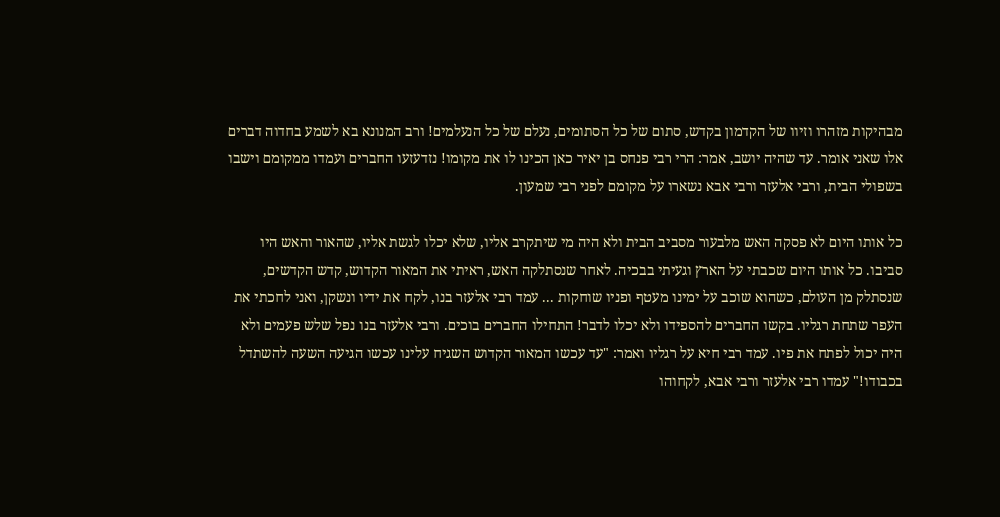מבהיקות מזהרו וזיוו של הקדמון בקדש, סתום של כל הסתומים, נעלם של כל הנעלמים! ורב המנונא בא לשמע בחדוה דברים אלו שאני אומר. עד שהיה יושב, אמר: הרי רבי פנחס בן יאיר כאן הכינו לו את מקומו! נזדעזעו החברים ועמדו ממקומם וישבו בשפולי הבית, ורבי אלעזר ורבי אבא נשארו על מקומם לפני רבי שמעון.

כל אותו היום לא פסקה האש מלבעור מסביב הבית ולא היה מי שיתקרב אליו, שלא יכלו לגשת אליו, שהאור והאש היו סביבו. כל אותו היום שכבתי על הארץ וגעיתי בבכיה. לאחר שנסתלקה האש, ראיתי את המאור הקדוש, קדש הקדשים, שנסתלק מן העולם, כשהוא שוכב על ימינו מעטף ופניו שוחקות ... עמד רבי אלעזר בנו, לקח את ידיו ונשקן, ואני לחכתי את העפר שתחת רגליו. בקשו החברים להספידו ולא יכלו לדבר! התחילו החברים בוכים. ורבי אלעזר בנו נפל שלש פעמים ולא היה יכול לפתח את פיו. עמד רבי חיא על רגליו ואמר: "עד עכשו המאור הקדוש השגיח עלינו עכשו הגיעה השעה להשתדל בכבודו!" עמדו רבי אלעזר ורבי אבא, לקחוהו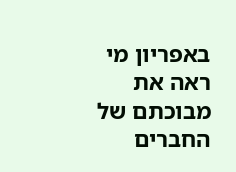באפריון מי ראה את מבוכתם של החברים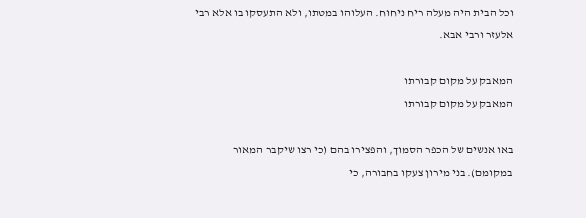וכל הבית היה מעלה ריח ניחוח. העלוהו במטתו, ולא התעסקו בו אלא רבי אלעזר ורבי אבא.

המאבק על מקום קבורתו
המאבק על מקום קבורתו

באו אנשים של הכפר הסמוך, והפצירו בהם (כי רצו שיקבר המאור במקומם). בני מירון צעקו בחבורה, כי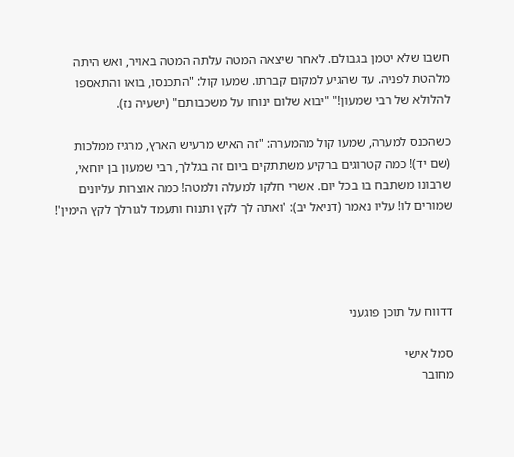חשבו שלא יטמן בגבולם. לאחר שיצאה המטה עלתה המטה באויר, ואש היתה מלהטת לפניה. עד שהגיע למקום קברתו. שמעו קול: "התכנסו, בואו והתאספו להלולא של רבי שמעון!" "יבוא שלום ינוחו על משכבותם" (ישעיה נז).

כשהכנס למערה, שמעו קול מהמערה: "זה האיש מרעיש הארץ, מרגיז ממלכות (שם יד)! כמה קטרוגים ברקיע משתתקים ביום זה בגללך, רבי שמעון בן יוחאי, שרבונו משתבח בו בכל יום. אשרי חלקו למעלה ולמטה! כמה אוצרות עליונים שמורים לו! עליו נאמר (דניאל יב): 'ואתה לך לקץ ותנוח ותעמד לגורלך לקץ הימין'!




דדווח על תוכן פוגעני

סמל אישי
מחובר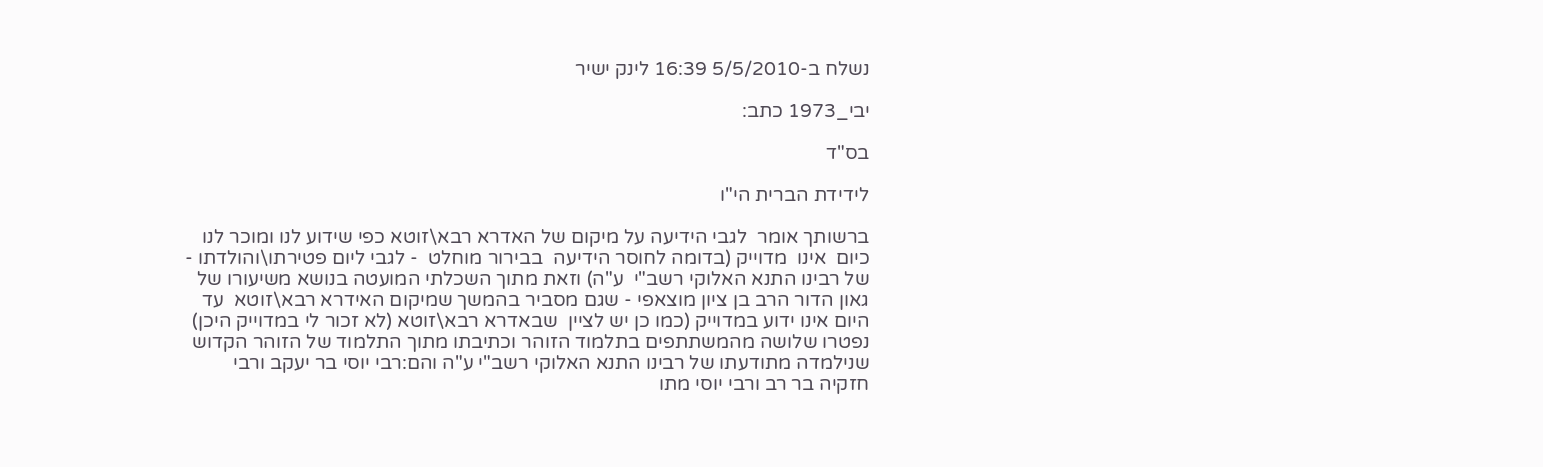נשלח ב-5/5/2010 16:39 לינק ישיר

יבי_1973 כתב:

בס"ד

לידידת הברית הי"ו

ברשותך אומר  לגבי הידיעה על מיקום של האדרא רבא\זוטא כפי שידוע לנו ומוכר לנו כיום  אינו  מדוייק (בדומה לחוסר הידיעה  בבירור מוחלט  - לגבי ליום פטירתו\והולדתו - של רבינו התנא האלוקי רשב"י  ע"ה) וזאת מתוך השכלתי המועטה בנושא משיעורו של גאון הדור הרב בן ציון מוצאפי - שגם מסביר בהמשך שמיקום האידרא רבא\זוטא  עד היום אינו ידוע במדוייק (כמו כן יש לציין  שבאדרא רבא\זוטא (לא זכור לי במדוייק היכן) נפטרו שלושה מהמשתתפים בתלמוד הזוהר וכתיבתו מתוך התלמוד של הזוהר הקדוש שנילמדה מתודעתו של רבינו התנא האלוקי רשב"י ע"ה והם:רבי יוסי בר יעקב ורבי חזקיה בר רב ורבי יוסי מתו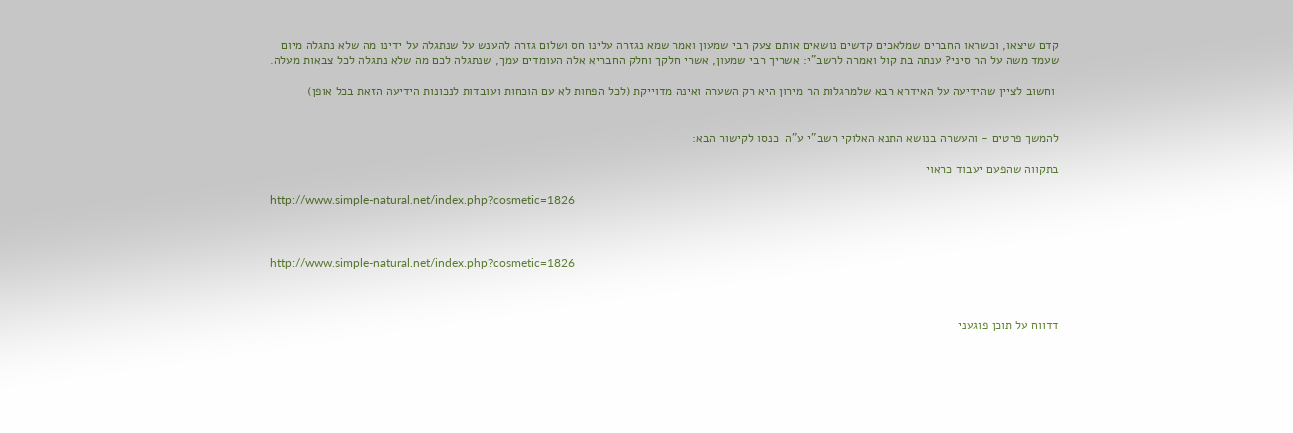קדם שיצאו, וכשראו החברים שמלאכים קדשים נושאים אותם צעק רבי שמעון ואמר שמא נגזרה עלינו חס ושלום גזרה להענש על שנתגלה על ידינו מה שלא נתגלה מיום שעמד משה על הר סיני? ענתה בת קול ואמרה לרשב"י: אשריך רבי שמעון, אשרי חלקך וחלק החבריא אלה העומדים עמך, שנתגלה לכם מה שלא נתגלה לכל צבאות מעלה.

 וחשוב לציין שהידיעה על האידרא רבא שלמרגלות הר מירון היא רק השערה ואינה מדוייקת (לכל הפחות לא עם הוכחות ועובדות לנכונות הידיעה הזאת בכל אופן)


להמשך פרטים - והעשרה בנושא התנא האלוקי רשב"י ע"ה  כנסו לקישור הבא:

בתקווה שהפעם יעבוד כראוי

http://www.simple-natural.net/index.php?cosmetic=1826



http://www.simple-natural.net/index.php?cosmetic=1826



דדווח על תוכן פוגעני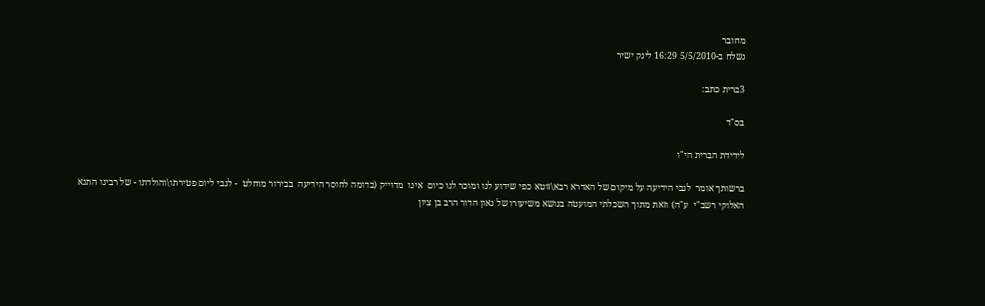מחובר
נשלח ב-5/5/2010 16:29 לינק ישיר

3ברית כתב:

בס"ד

לידידת הברית הי"ו

ברשותך אומר  לגבי הידיעה על מיקום של האדרא רבא\זוטא כפי שידוע לנו ומוכר לנו כיום  אינו  מדוייק (בדומה לחוסר הידיעה  בבירור מוחלט  - לגבי ליום פטירתו\והולדתו - של רבינו התנא האלוקי רשב"י  ע"ה) וזאת מתוך השכלתי המועטה בנושא משיעורו של גאון הדור הרב בן ציון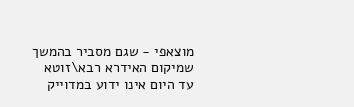מוצאפי - שגם מסביר בהמשך שמיקום האידרא רבא\זוטא  עד היום אינו ידוע במדוייק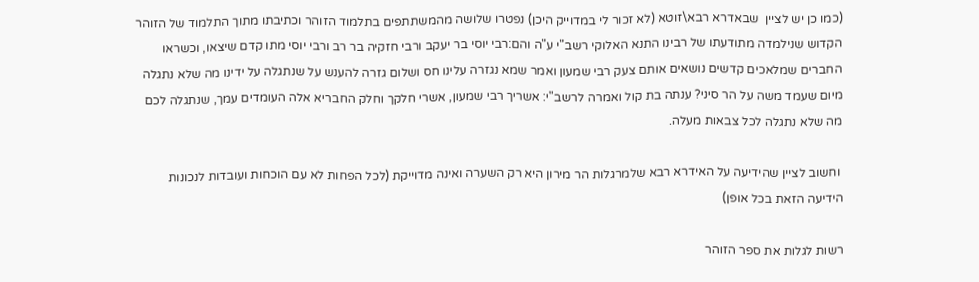(כמו כן יש לציין  שבאדרא רבא\זוטא (לא זכור לי במדוייק היכן) נפטרו שלושה מהמשתתפים בתלמוד הזוהר וכתיבתו מתוך התלמוד של הזוהר הקדוש שנילמדה מתודעתו של רבינו התנא האלוקי רשב"י ע"ה והם:רבי יוסי בר יעקב ורבי חזקיה בר רב ורבי יוסי מתו קדם שיצאו, וכשראו החברים שמלאכים קדשים נושאים אותם צעק רבי שמעון ואמר שמא נגזרה עלינו חס ושלום גזרה להענש על שנתגלה על ידינו מה שלא נתגלה מיום שעמד משה על הר סיני? ענתה בת קול ואמרה לרשב"י: אשריך רבי שמעון, אשרי חלקך וחלק החבריא אלה העומדים עמך, שנתגלה לכם מה שלא נתגלה לכל צבאות מעלה.

 וחשוב לציין שהידיעה על האידרא רבא שלמרגלות הר מירון היא רק השערה ואינה מדוייקת (לכל הפחות לא עם הוכחות ועובדות לנכונות הידיעה הזאת בכל אופן)

רשות לגלות את ספר הזוהר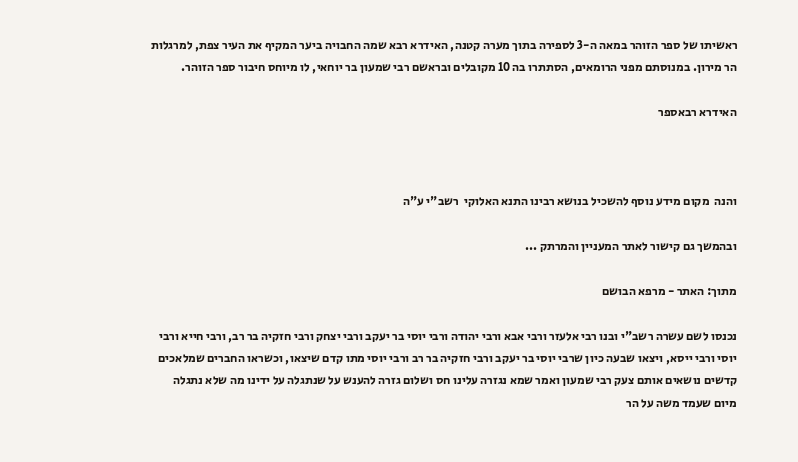ראשיתו של ספר הזוהר במאה ה-3 לספירה בתוך מערה קטנה, האידרא רבא שמה החבויה ביער המקיף את העיר צפת, למרגלות הר מירון. במנוסתם מפני הרומאים, הסתתרו בה 10 מקובלים ובראשם רבי שמעון בר יוחאי, לו מיוחס חיבור ספר הזוהר.

האידרא רבאספר



והנה  מקום מידע נוסף להשכיל בנושא רבינו התנא האלוקי  רשב"י ע"ה

ובהמשך גם קישור לאתר המעניין והמרתק ...

מתוך: האתר - מרפא הבושם

נכנסו לשם עשרה רשב"י ובנו רבי אלעזר ורבי אבא ורבי יהודה ורבי יוסי בר יעקב ורבי יצחק ורבי חזקיה בר רב, ורבי חייא ורבי יוסי ורבי ייסא, ויצאו שבעה כיון שרבי יוסי בר יעקב ורבי חזקיה בר רב ורבי יוסי מתו קדם שיצאו, וכשראו החברים שמלאכים קדשים נושאים אותם צעק רבי שמעון ואמר שמא נגזרה עלינו חס ושלום גזרה להענש על שנתגלה על ידינו מה שלא נתגלה מיום שעמד משה על הר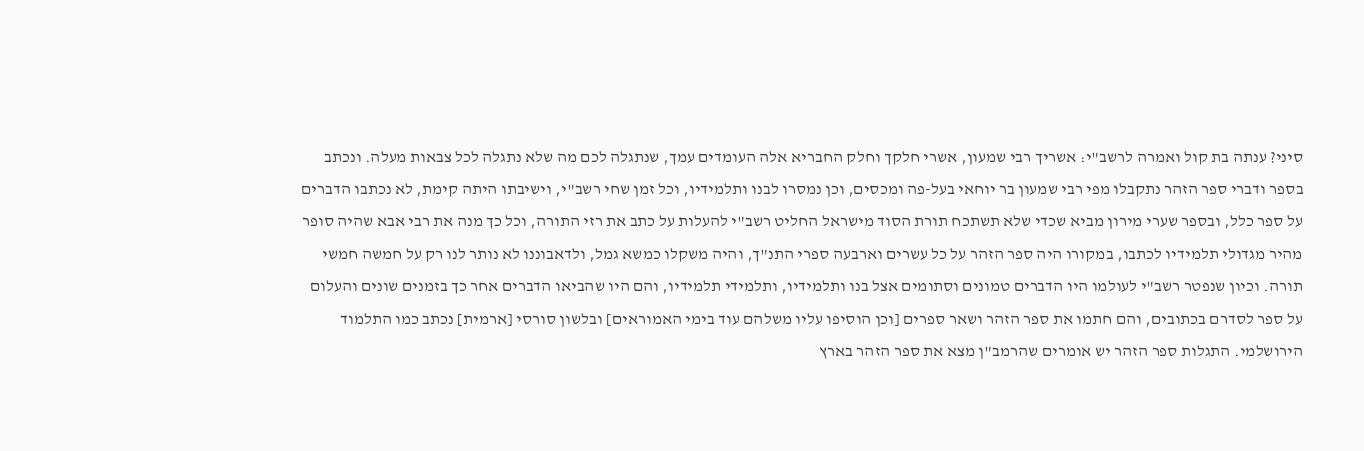סיני? ענתה בת קול ואמרה לרשב"י: אשריך רבי שמעון, אשרי חלקך וחלק החבריא אלה העומדים עמך, שנתגלה לכם מה שלא נתגלה לכל צבאות מעלה. ונכתב בספר ודברי ספר הזהר נתקבלו מפי רבי שמעון בר יוחאי בעל-פה ומכסים, וכן נמסרו לבנו ותלמידיו, וכל זמן שחי רשב"י, וישיבתו היתה קימת, לא נכתבו הדברים על ספר כלל, ובספר שערי מירון מביא שכדי שלא תשתכח תורת הסוד מישראל החליט רשב"י להעלות על כתב את רזי התורה, וכל כך מנה את רבי אבא שהיה סופר מהיר מגדולי תלמידיו לכתבו, במקורו היה ספר הזהר על כל עשרים וארבעה ספרי התנ"ך, והיה משקלו כמשא גמל, ולדאבוננו לא נותר לנו רק על חמשה חמשי תורה. וכיון שנפטר רשב"י לעולמו היו הדברים טמונים וסתומים אצל בנו ותלמידיו, ותלמידי תלמידיו, והם היו שהביאו הדברים אחר כך בזמנים שונים והעלום על ספר לסדרם בכתובים, והם חתמו את ספר הזהר ושאר ספרים [וכן הוסיפו עליו משלהם עוד בימי האמוראים] ובלשון סורסי [ארמית] נכתב כמו התלמוד הירושלמי. התגלות ספר הזהר יש אומרים שהרמב"ן מצא את ספר הזהר בארץ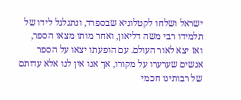ישראל ושלחו לקטלוניא שבספרד, ונתגלגל לידו של תלמידו רבי משה דליאון, ואחר מותו מצאו הספר, ואז יצא לאור העולם. עם הופעתו יצאו על הספר אנשים שערערו על מקורו, אך אנו אין לנו אלא עדותם של רבותינו חכמי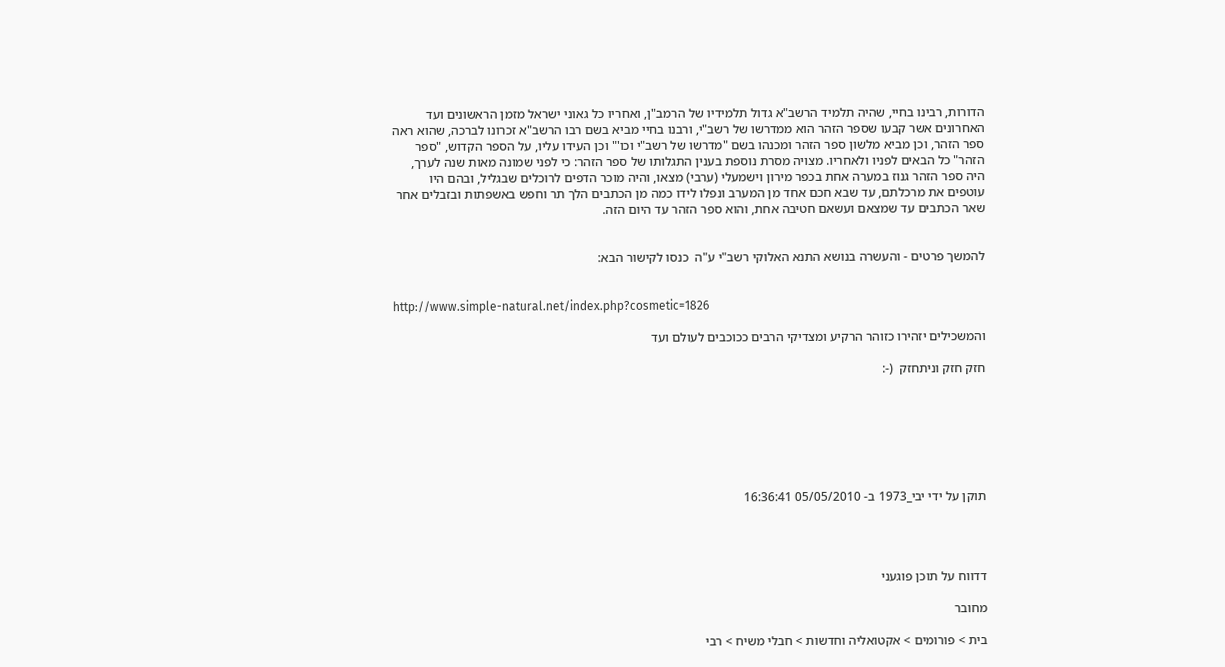הדורות, רבינו בחיי, שהיה תלמיד הרשב"א גדול תלמידיו של הרמב"ן, ואחריו כל גאוני ישראל מזמן הראשונים ועד האחרונים אשר קבעו שספר הזהר הוא ממדרשו של רשב"י, ורבנו בחיי מביא בשם רבו הרשב"א זכרונו לברכה, שהוא ראה ספר הזהר, וכן מביא מלשון ספר הזהר ומכנהו בשם "מדרשו של רשב"י וכו'" וכן העידו עליו, על הספר הקדוש, "ספר הזהר" כל הבאים לפניו ולאחריו. מצויה מסרת נוספת בענין התגלותו של ספר הזהר: כי לפני שמונה מאות שנה לערך, היה ספר הזהר גנוז במערה אחת בכפר מירון וישמעלי (ערבי) מצאו, והיה מוכר הדפים לרוכלים שבגליל, ובהם היו עוטפים את מרכלתם, עד שבא חכם אחד מן המערב ונפלו לידו כמה מן הכתבים הלך תר וחפש באשפתות ובזבלים אחר שאר הכתבים עד שמצאם ועשאם חטיבה אחת, והוא ספר הזהר עד היום הזה.


להמשך פרטים - והעשרה בנושא התנא האלוקי רשב"י ע"ה  כנסו לקישור הבא:


http://www.simple-natural.net/index.php?cosmetic=1826

והמשכילים יזהירו כזוהר הרקיע ומצדיקי הרבים ככוכבים לעולם ועד

חזק חזק וניתחזק  (-:







תוקן על ידי יבי_1973 ב- 05/05/2010 16:36:41




דדווח על תוכן פוגעני

מחובר

בית > פורומים > אקטואליה וחדשות > חבלי משיח > רבי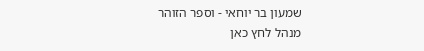שמעון בר יוחאי - וספר הזוהר
מנהל לחץ כאן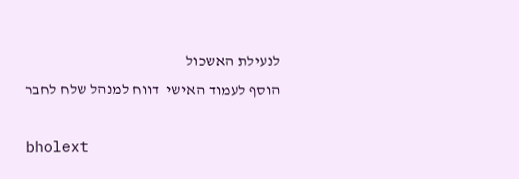לנעילת האשכול
הוסף לעמוד האישי  דווח למנהל שלח לחבר

bholext